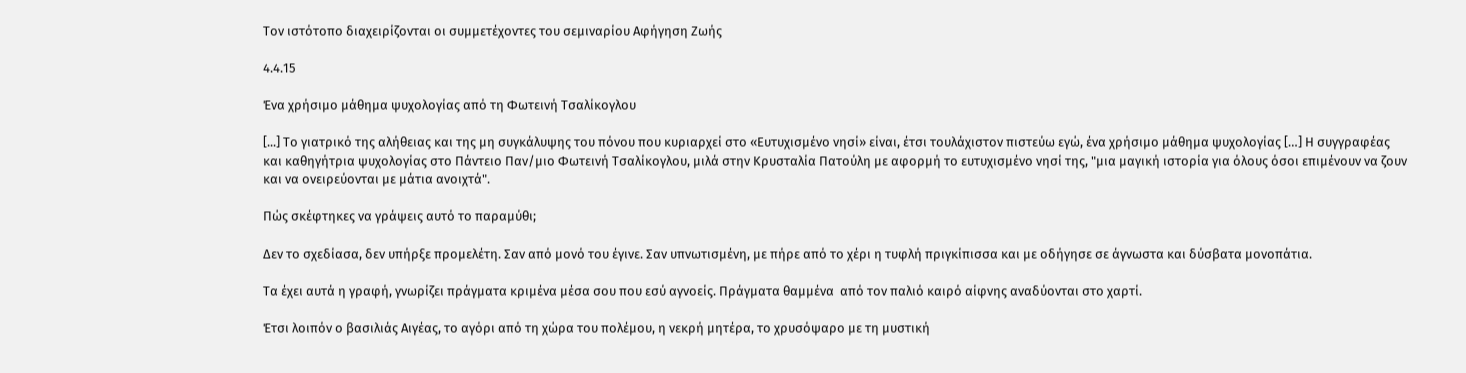Τον ιστότοπο διαχειρίζονται οι συμμετέχοντες του σεμιναρίου Αφήγηση Ζωής

4.4.15

Ένα χρήσιμο μάθημα ψυχολογίας από τη Φωτεινή Τσαλίκογλου

[...] Το γιατρικό της αλήθειας και της μη συγκάλυψης του πόνου που κυριαρχεί στο «Ευτυχισμένο νησί» είναι, έτσι τουλάχιστον πιστεύω εγώ, ένα χρήσιμο μάθημα ψυχολογίας […] Η συγγραφέας και καθηγήτρια ψυχολογίας στο Πάντειο Παν/μιο Φωτεινή Τσαλίκογλου, μιλά στην Κρυσταλία Πατούλη με αφορμή το ευτυχισμένο νησί της, "μια μαγική ιστορία για όλους όσοι επιμένουν να ζουν και να ονειρεύονται με μάτια ανοιχτά".

Πώς σκέφτηκες να γράψεις αυτό το παραμύθι;

Δεν το σχεδίασα, δεν υπήρξε προμελέτη. Σαν από μονό του έγινε. Σαν υπνωτισμένη, με πήρε από το χέρι η τυφλή πριγκίπισσα και με οδήγησε σε άγνωστα και δύσβατα μονοπάτια.

Τα έχει αυτά η γραφή, γνωρίζει πράγματα κριμένα μέσα σου που εσύ αγνοείς. Πράγματα θαμμένα  από τον παλιό καιρό αίφνης αναδύονται στο χαρτί.

Έτσι λοιπόν ο βασιλιάς Αιγέας, το αγόρι από τη χώρα του πολέμου, η νεκρή μητέρα, το χρυσόψαρο με τη μυστική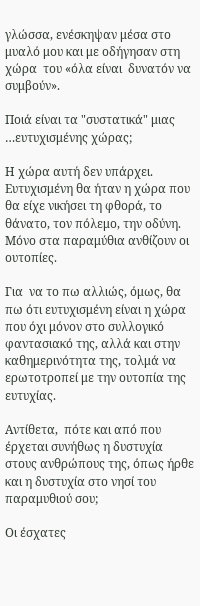γλώσσα, ενέσκηψαν μέσα στο μυαλό μου και με οδήγησαν στη χώρα  του «όλα είναι  δυνατόν να συμβούν».

Ποιά είναι τα "συστατικά" μιας …ευτυχισμένης χώρας;

Η χώρα αυτή δεν υπάρχει. Ευτυχισμένη θα ήταν η χώρα που θα είχε νικήσει τη φθορά, το θάνατο, τον πόλεμο, την οδύνη.  Μόνο στα παραμύθια ανθίζουν οι ουτοπίες.

Για  να το πω αλλιώς, όμως, θα πω ότι ευτυχισμένη είναι η χώρα που όχι μόνον στο συλλογικό φαντασιακό της, αλλά και στην καθημερινότητα της, τολμά να ερωτοτροπεί με την ουτοπία της ευτυχίας.

Αντίθετα,  πότε και από που έρχεται συνήθως η δυστυχία στους ανθρώπους της, όπως ήρθε και η δυστυχία στο νησί του παραμυθιού σου;

Οι έσχατες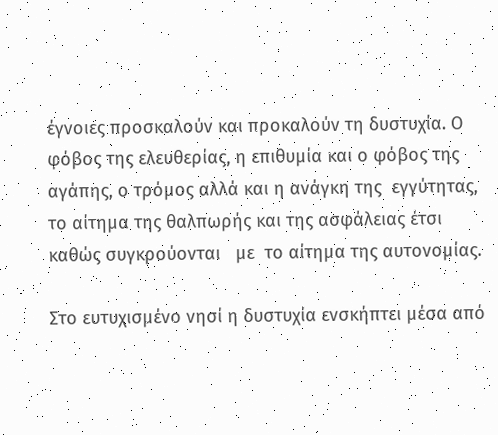έγνοιες προσκαλούν και προκαλούν τη δυστυχία. Ο φόβος της ελευθερίας, η επιθυμία και ο φόβος της αγάπης, ο τρόμος αλλά και η ανάγκη της  εγγύτητας,  το αίτημα της θαλπωρής και της ασφάλειας έτσι καθώς συγκρούονται   με  το αίτημα της αυτονομίας.

Στο ευτυχισμένο νησί η δυστυχία ενσκήπτει μέσα από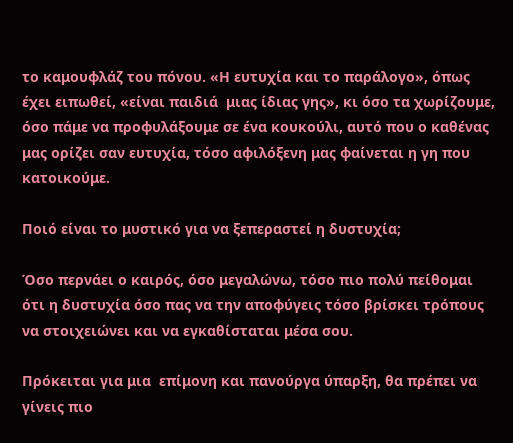το καμουφλάζ του πόνου. «Η ευτυχία και το παράλογο», όπως έχει ειπωθεί, «είναι παιδιά  μιας ίδιας γης», κι όσο τα χωρίζουμε, όσο πάμε να προφυλάξουμε σε ένα κουκούλι, αυτό που ο καθένας μας ορίζει σαν ευτυχία, τόσο αφιλόξενη μας φαίνεται η γη που κατοικούμε.

Ποιό είναι το μυστικό για να ξεπεραστεί η δυστυχία;

Όσο περνάει ο καιρός, όσο μεγαλώνω, τόσο πιο πολύ πείθομαι ότι η δυστυχία όσο πας να την αποφύγεις τόσο βρίσκει τρόπους να στοιχειώνει και να εγκαθίσταται μέσα σου.

Πρόκειται για μια  επίμονη και πανούργα ύπαρξη, θα πρέπει να γίνεις πιο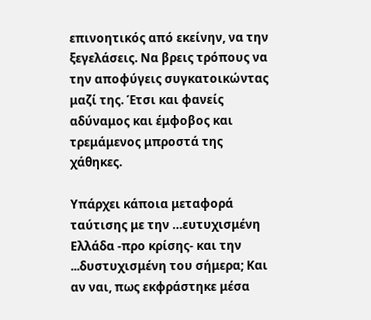επινοητικός από εκείνην, να την ξεγελάσεις. Να βρεις τρόπους να την αποφύγεις συγκατοικώντας μαζί της. Έτσι και φανείς αδύναμος και έμφοβος και τρεμάμενος μπροστά της χάθηκες.

Υπάρχει κάποια μεταφορά ταύτισης με την …ευτυχισμένη Ελλάδα -προ κρίσης- και την ...δυστυχισμένη του σήμερα; Και αν ναι, πως εκφράστηκε μέσα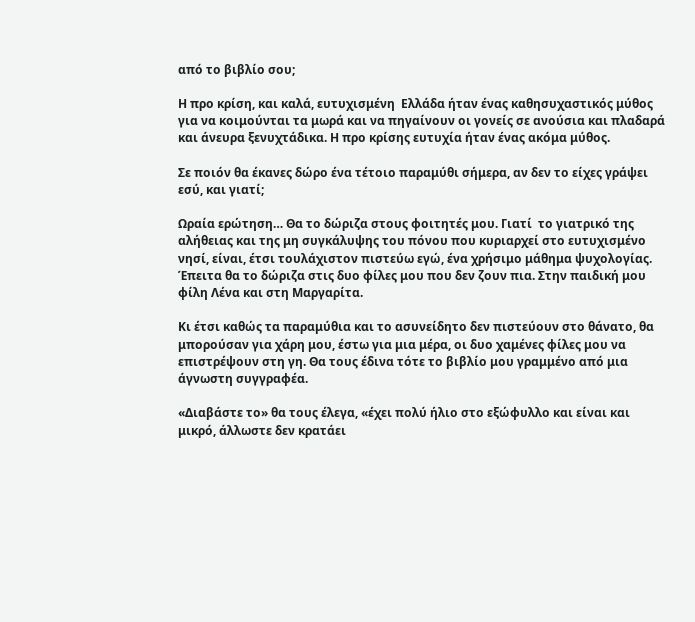από το βιβλίο σου;

Η προ κρίση, και καλά, ευτυχισμένη  Ελλάδα ήταν ένας καθησυχαστικός μύθος για να κοιμούνται τα μωρά και να πηγαίνουν οι γονείς σε ανούσια και πλαδαρά και άνευρα ξενυχτάδικα. Η προ κρίσης ευτυχία ήταν ένας ακόμα μύθος.

Σε ποιόν θα έκανες δώρο ένα τέτοιο παραμύθι σήμερα, αν δεν το είχες γράψει εσύ, και γιατί;

Ωραία ερώτηση… Θα το δώριζα στους φοιτητές μου. Γιατί  το γιατρικό της αλήθειας και της μη συγκάλυψης του πόνου που κυριαρχεί στο ευτυχισμένο νησί, είναι, έτσι τουλάχιστον πιστεύω εγώ, ένα χρήσιμο μάθημα ψυχολογίας. Έπειτα θα το δώριζα στις δυο φίλες μου που δεν ζουν πια. Στην παιδική μου φίλη Λένα και στη Μαργαρίτα.

Κι έτσι καθώς τα παραμύθια και το ασυνείδητο δεν πιστεύουν στο θάνατο, θα μπορούσαν για χάρη μου, έστω για μια μέρα, οι δυο χαμένες φίλες μου να επιστρέψουν στη γη. Θα τους έδινα τότε το βιβλίο μου γραμμένο από μια άγνωστη συγγραφέα.

«Διαβάστε το» θα τους έλεγα, «έχει πολύ ήλιο στο εξώφυλλο και είναι και μικρό, άλλωστε δεν κρατάει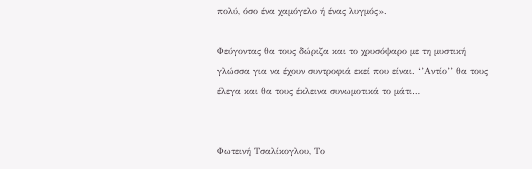πολύ, όσο ένα χαμόγελο ή ένας λυγμός».

Φεύγοντας θα τους δώριζα και το χρυσόψαρο με τη μυστική γλώσσα για να έχουν συντροφιά εκεί που είναι. ‘’Αντίο’’ θα τους έλεγα και θα τους έκλεινα συνωμοτικά το μάτι…


Φωτεινή Τσαλίκογλου, Το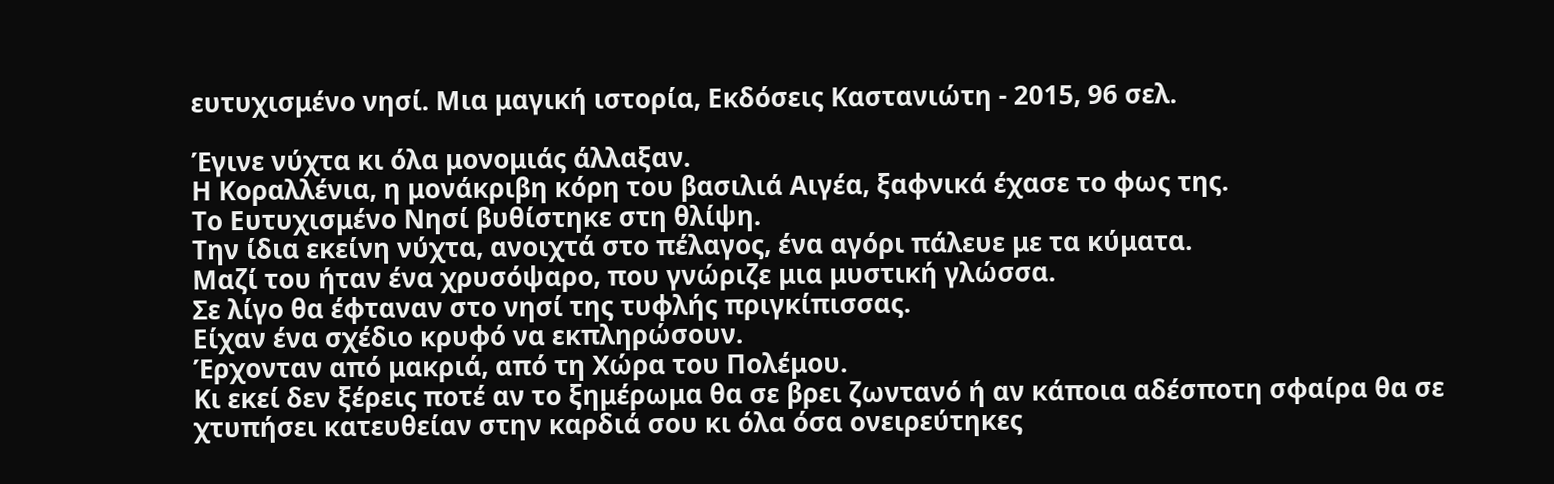ευτυχισμένο νησί. Μια μαγική ιστορία, Εκδόσεις Καστανιώτη - 2015, 96 σελ.

Έγινε νύχτα κι όλα μονομιάς άλλαξαν.
Η Κοραλλένια, η μονάκριβη κόρη του βασιλιά Αιγέα, ξαφνικά έχασε το φως της.
Το Ευτυχισμένο Νησί βυθίστηκε στη θλίψη.
Την ίδια εκείνη νύχτα, ανοιχτά στο πέλαγος, ένα αγόρι πάλευε με τα κύματα.
Μαζί του ήταν ένα χρυσόψαρο, που γνώριζε μια μυστική γλώσσα.
Σε λίγο θα έφταναν στο νησί της τυφλής πριγκίπισσας.
Είχαν ένα σχέδιο κρυφό να εκπληρώσουν.
Έρχονταν από μακριά, από τη Χώρα του Πολέμου.
Κι εκεί δεν ξέρεις ποτέ αν το ξημέρωμα θα σε βρει ζωντανό ή αν κάποια αδέσποτη σφαίρα θα σε χτυπήσει κατευθείαν στην καρδιά σου κι όλα όσα ονειρεύτηκες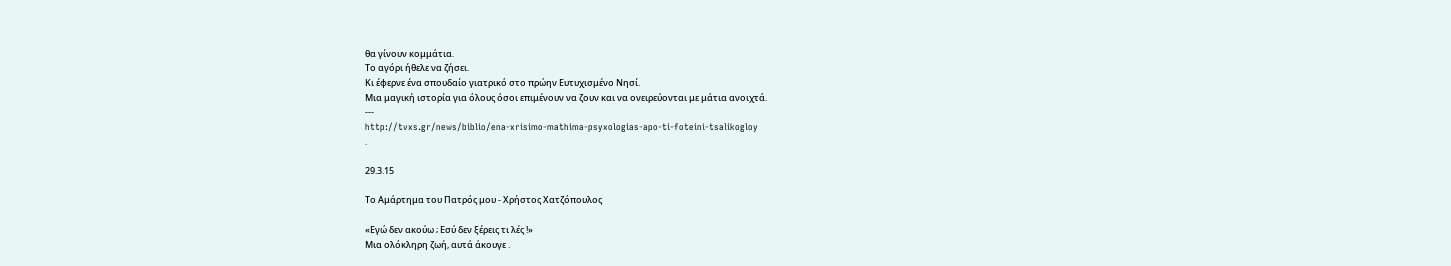θα γίνουν κομμάτια.
Το αγόρι ήθελε να ζήσει.
Κι έφερνε ένα σπουδαίο γιατρικό στο πρώην Ευτυχισμένο Νησί.
Μια μαγική ιστορία για όλους όσοι επιμένουν να ζουν και να ονειρεύονται με μάτια ανοιχτά.
---
http://tvxs.gr/news/biblio/ena-xrisimo-mathima-psyxologias-apo-ti-foteini-tsalikogloy
.

29.3.15

Το Αμάρτημα του Πατρός μου - Χρήστος Χατζόπουλος

«Εγώ δεν ακούω ; Εσύ δεν ξέρεις τι λές !»
Μια ολόκληρη ζωή, αυτά άκουγε .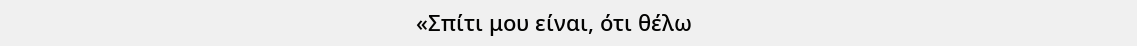«Σπίτι μου είναι, ότι θέλω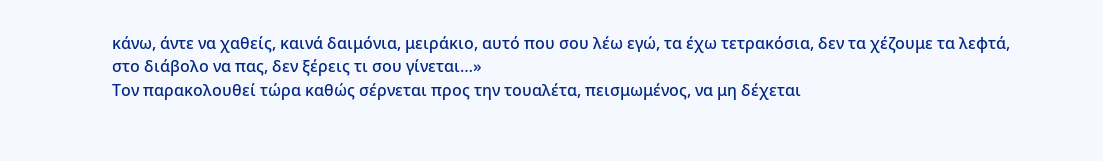κάνω, άντε να χαθείς, καινά δαιμόνια, μειράκιο, αυτό που σου λέω εγώ, τα έχω τετρακόσια, δεν τα χέζουμε τα λεφτά, στο διάβολο να πας, δεν ξέρεις τι σου γίνεται…»
Τον παρακολουθεί τώρα καθώς σέρνεται προς την τουαλέτα, πεισμωμένος, να μη δέχεται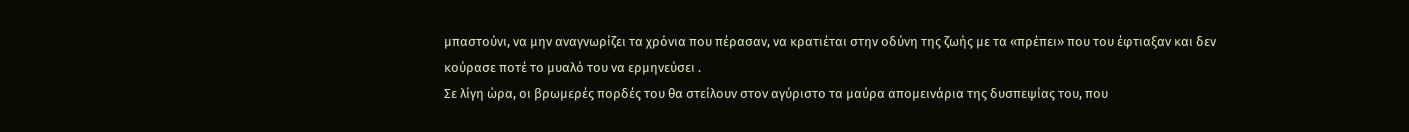μπαστούνι, να μην αναγνωρίζει τα χρόνια που πέρασαν, να κρατιέται στην οδύνη της ζωής με τα «πρέπει» που του έφτιαξαν και δεν κούρασε ποτέ το μυαλό του να ερμηνεύσει .
Σε λίγη ώρα, οι βρωμερές πορδές του θα στείλουν στον αγύριστο τα μαύρα απομεινάρια της δυσπεψίας του, που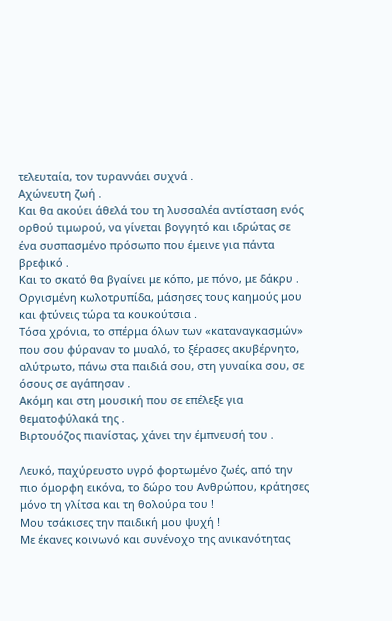τελευταία, τον τυραννάει συχνά .
Αχώνευτη ζωή .
Και θα ακούει άθελά του τη λυσσαλέα αντίσταση ενός ορθού τιμωρού, να γίνεται βογγητό και ιδρώτας σε ένα συσπασμένο πρόσωπο που έμεινε για πάντα βρεφικό .
Και το σκατό θα βγαίνει με κόπο, με πόνο, με δάκρυ .
Οργισμένη κωλοτρυπίδα, μάσησες τους καημούς μου και φτύνεις τώρα τα κουκούτσια .
Τόσα χρόνια, το σπέρμα όλων των «καταναγκασμών» που σου φύραναν το μυαλό, το ξέρασες ακυβέρνητο, αλύτρωτο, πάνω στα παιδιά σου, στη γυναίκα σου, σε όσους σε αγάπησαν .
Ακόμη και στη μουσική που σε επέλεξε για θεματοφύλακά της .
Βιρτουόζος πιανίστας, χάνει την έμπνευσή του .

Λευκό, παχύρευστο υγρό φορτωμένο ζωές, από την πιο όμορφη εικόνα, το δώρο του Ανθρώπου, κράτησες μόνο τη γλίτσα και τη θολούρα του !
Μου τσάκισες την παιδική μου ψυχή !
Με έκανες κοινωνό και συνένοχο της ανικανότητας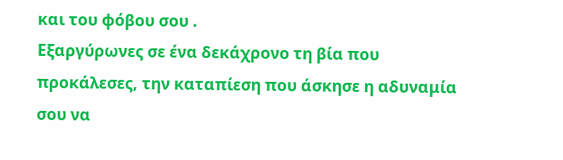και του φόβου σου .
Εξαργύρωνες σε ένα δεκάχρονο τη βία που προκάλεσες, την καταπίεση που άσκησε η αδυναμία σου να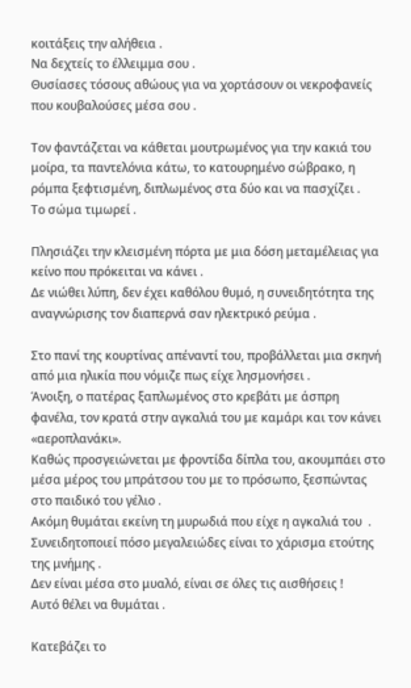κοιτάξεις την αλήθεια .
Να δεχτείς το έλλειμμα σου .
Θυσίασες τόσους αθώους για να χορτάσουν οι νεκροφανείς που κουβαλούσες μέσα σου .

Τον φαντάζεται να κάθεται μουτρωμένος για την κακιά του μοίρα, τα παντελόνια κάτω, το κατουρημένο σώβρακο, η ρόμπα ξεφτισμένη, διπλωμένος στα δύο και να πασχίζει .
Το σώμα τιμωρεί .

Πλησιάζει την κλεισμένη πόρτα με μια δόση μεταμέλειας για κείνο που πρόκειται να κάνει .
Δε νιώθει λύπη, δεν έχει καθόλου θυμό, η συνειδητότητα της αναγνώρισης τον διαπερνά σαν ηλεκτρικό ρεύμα .

Στο πανί της κουρτίνας απέναντί του, προβάλλεται μια σκηνή από μια ηλικία που νόμιζε πως είχε λησμονήσει .
Άνοιξη, ο πατέρας ξαπλωμένος στο κρεβάτι με άσπρη φανέλα, τον κρατά στην αγκαλιά του με καμάρι και τον κάνει «αεροπλανάκι».
Καθώς προσγειώνεται με φροντίδα δίπλα του, ακουμπάει στο μέσα μέρος του μπράτσου του με το πρόσωπο, ξεσπώντας στο παιδικό του γέλιο .
Ακόμη θυμάται εκείνη τη μυρωδιά που είχε η αγκαλιά του  .
Συνειδητοποιεί πόσο μεγαλειώδες είναι το χάρισμα ετούτης της μνήμης .
Δεν είναι μέσα στο μυαλό, είναι σε όλες τις αισθήσεις !
Αυτό θέλει να θυμάται .

Κατεβάζει το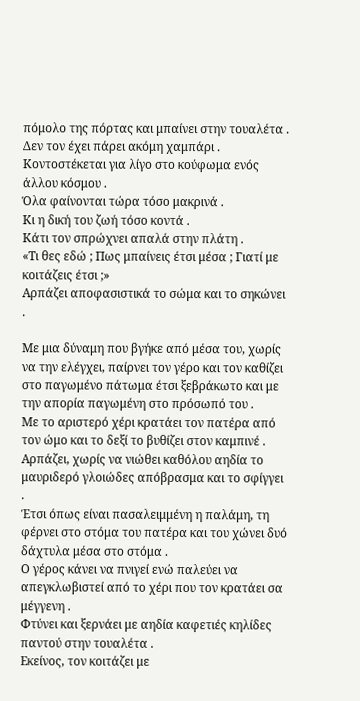πόμολο της πόρτας και μπαίνει στην τουαλέτα .
Δεν τον έχει πάρει ακόμη χαμπάρι .
Κοντοστέκεται για λίγο στο κούφωμα ενός άλλου κόσμου .
Όλα φαίνονται τώρα τόσο μακρινά .
Κι η δική του ζωή τόσο κοντά .
Κάτι τον σπρώχνει απαλά στην πλάτη .
«Τι θες εδώ ; Πως μπαίνεις έτσι μέσα ; Γιατί με κοιτάζεις έτσι ;»
Αρπάζει αποφασιστικά το σώμα και το σηκώνει .

Με μια δύναμη που βγήκε από μέσα του, χωρίς να την ελέγχει, παίρνει τον γέρο και τον καθίζει στο παγωμένο πάτωμα έτσι ξεβράκωτο και με την απορία παγωμένη στο πρόσωπό του .
Με το αριστερό χέρι κρατάει τον πατέρα από τον ώμο και το δεξί το βυθίζει στον καμπινέ .
Αρπάζει, χωρίς να νιώθει καθόλου αηδία το μαυριδερό γλοιώδες απόβρασμα και το σφίγγει .
Έτσι όπως είναι πασαλειμμένη η παλάμη, τη φέρνει στο στόμα του πατέρα και του χώνει δυό δάχτυλα μέσα στο στόμα .
Ο γέρος κάνει να πνιγεί ενώ παλεύει να απεγκλωβιστεί από το χέρι που τον κρατάει σα μέγγενη .
Φτύνει και ξερνάει με αηδία καφετιές κηλίδες παντού στην τουαλέτα .
Εκείνος, τον κοιτάζει με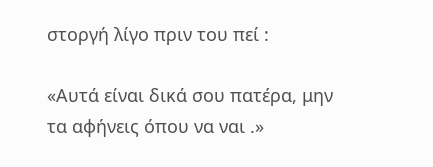στοργή λίγο πριν του πεί :

«Αυτά είναι δικά σου πατέρα, μην τα αφήνεις όπου να ναι .»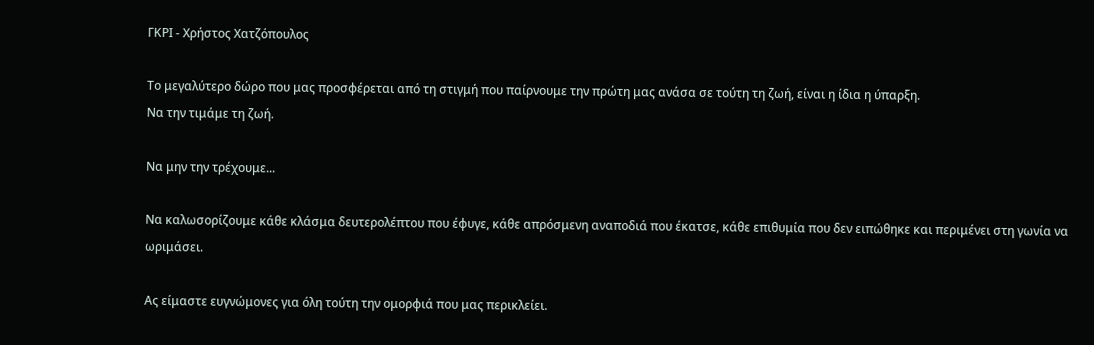ΓΚΡΙ - Χρήστος Χατζόπουλος

Το μεγαλύτερο δώρο που μας προσφέρεται από τη στιγμή που παίρνουμε την πρώτη μας ανάσα σε τούτη τη ζωή, είναι η ίδια η ύπαρξη.
Να την τιμάμε τη ζωή.

Να μην την τρέχουμε...

Να καλωσορίζουμε κάθε κλάσμα δευτερολέπτου που έφυγε, κάθε απρόσμενη αναποδιά που έκατσε, κάθε επιθυμία που δεν ειπώθηκε και περιμένει στη γωνία να ωριμάσει.

Ας είμαστε ευγνώμονες για όλη τούτη την ομορφιά που μας περικλείει.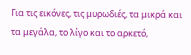Για τις εικόνες, τις μυρωδιές, τα μικρά και τα μεγάλα, το λίγο και το αρκετό,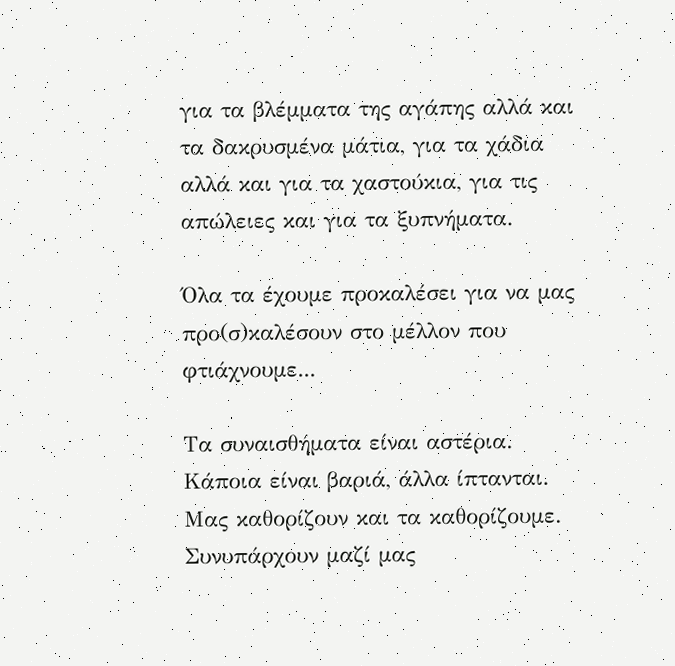για τα βλέμματα της αγάπης αλλά και τα δακρυσμένα μάτια, για τα χάδια αλλά και για τα χαστούκια, για τις απώλειες και για τα ξυπνήματα.

Όλα τα έχουμε προκαλέσει για να μας προ(σ)καλέσουν στο μέλλον που φτιάχνουμε...

Τα συναισθήματα είναι αστέρια.
Κάποια είναι βαριά, άλλα ίπτανται.
Μας καθορίζουν και τα καθορίζουμε.
Συνυπάρχουν μαζί μας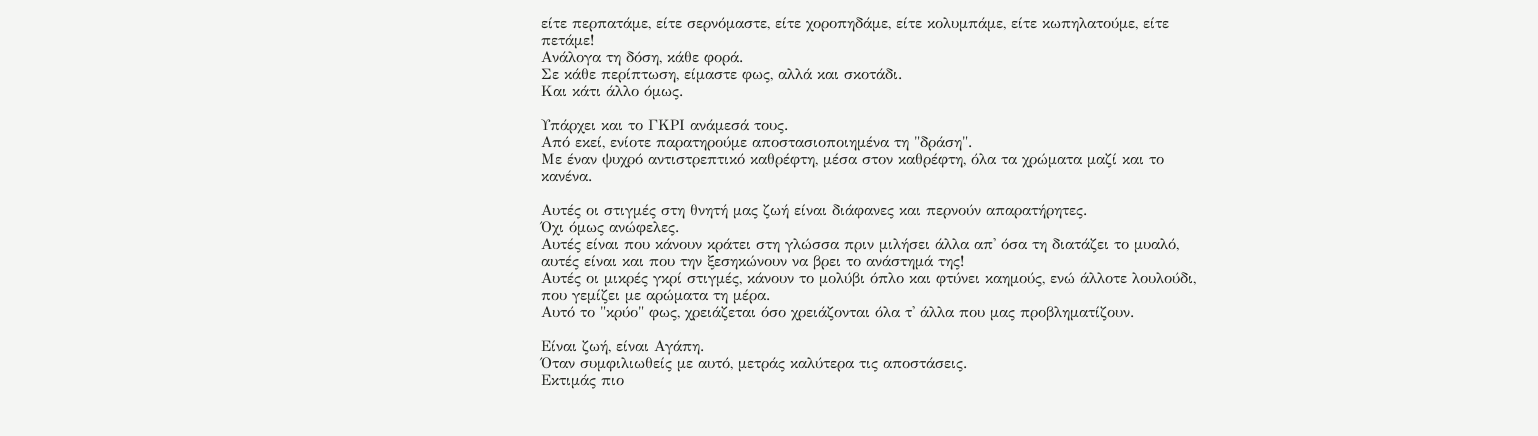είτε περπατάμε, είτε σερνόμαστε, είτε χοροπηδάμε, είτε κολυμπάμε, είτε κωπηλατούμε, είτε πετάμε!
Ανάλογα τη δόση, κάθε φορά.
Σε κάθε περίπτωση, είμαστε φως, αλλά και σκοτάδι.
Και κάτι άλλο όμως.

Υπάρχει και το ΓΚΡΙ ανάμεσά τους.
Από εκεί, ενίοτε παρατηρούμε αποστασιοποιημένα τη "δράση".
Με έναν ψυχρό αντιστρεπτικό καθρέφτη, μέσα στον καθρέφτη, όλα τα χρώματα μαζί και το κανένα.

Αυτές οι στιγμές στη θνητή μας ζωή είναι διάφανες και περνούν απαρατήρητες.
Όχι όμως ανώφελες.
Αυτές είναι που κάνουν κράτει στη γλώσσα πριν μιλήσει άλλα απ' όσα τη διατάζει το μυαλό, αυτές είναι και που την ξεσηκώνουν να βρει το ανάστημά της!
Αυτές οι μικρές γκρί στιγμές, κάνουν το μολύβι όπλο και φτύνει καημούς, ενώ άλλοτε λουλούδι, που γεμίζει με αρώματα τη μέρα.
Αυτό το "κρύο" φως, χρειάζεται όσο χρειάζονται όλα τ' άλλα που μας προβληματίζουν.

Είναι ζωή, είναι Αγάπη.
Όταν συμφιλιωθείς με αυτό, μετράς καλύτερα τις αποστάσεις.
Εκτιμάς πιο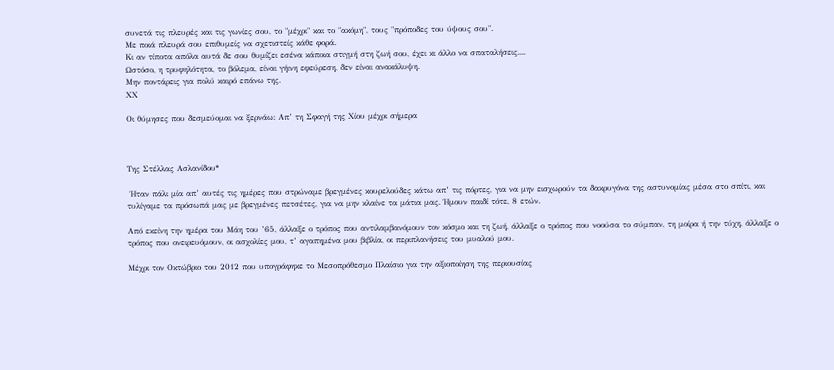συνετά τις πλευρές και τις γωνίες σου, το "μέχρι" και το "ακόμη", τους "πρόποδες του ύψους σου".
Με ποιά πλευρά σου επιθυμείς να σχετιστείς κάθε φορά.
Κι αν τίποτα απόλα αυτά δε σου θυμίζει εσένα κάποια στιγμή στη ζωή σου, έχει κι άλλο να σπαταλήσεις....
Ωστόσο, η τρυφηλότητα, το βόλεμα, είναι γήινη εφεύρεση, δεν είναι ανακάλυψη.
Μην ποντάρεις για πολύ καιρό επάνω της.
ΧΧ

Οι θύμησες που δεσμεύομαι να ξερνάω: Απ’ τη Σφαγή της Χίου μέχρι σήμερα



Της Στέλλας Ασλανίδου*

 Ήταν πάλι μία απ’ αυτές τις ημέρες που στρώναμε βρεγμένες κουρελούδες κάτω απ’ τις πόρτες, για να μην εισχωρούν τα δακρυγόνα της αστυνομίας μέσα στο σπίτι, και τυλίγαμε τα πρόσωπά μας με βρεγμένες πετσέτες, για να μην κλαίνε τα μάτια μας. Ήμουν παιδί τότε, 8 ετών.

Από εκείνη την ημέρα του Μάη του ’65, άλλαξε ο τρόπος που αντιλαμβανόμουν τον κόσμο και τη ζωή, άλλαξε ο τρόπος που νοούσα το σύμπαν, τη μοίρα ή την τύχη, άλλαξε ο τρόπος που ονειρευόμουν, οι ασχολίες μου, τ’ αγαπημένα μου βιβλία, οι περιπλανήσεις του μυαλού μου.

Μέχρι τον Οκτώβριο του 2012 που υπογράφηκε το Μεσοπρόθεσμο Πλαίσιο για την αξιοποίηση της περιουσίας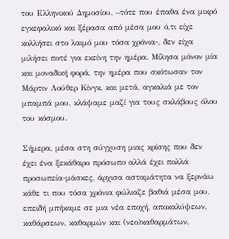του Ελληνικού Δημοσίου, –τότε που έπαθα ένα μικρό εγκεφαλικό και ξέρασα από μέσα μου ό,τι είχε κολλήσει στο λαιμό μου τόσα χρόνια-, δεν είχα μιλήσει ποτέ για εκείνη την ημέρα. Μίλησα μόνον μία και μοναδική φορά, την ημέρα που σκότωσαν τον Μάρτιν Λούθερ Κίνγκ, και μετά, αγκαλιά με τον μπαμπά μου, κλάψαμε μαζί για τους σκλάβους όλου του κόσμου.

Σήμερα, μέσα στη σύγχυση μιας κρίσης που δεν έχει ένα ξεκάθαρο πρόσωπο αλλά έχει πολλά προσωπεία-μάσκες, άρχισα ασταμάτητα να ξερνάω κάθε τι που τόσα χρόνια φώλιαζε βαθιά μέσα μου, επειδή μπήκαμε σε μια νέα εποχή, αποκαλύψεων, καθάρσεων, καθαρμών και (νεο)καθαρμάτων,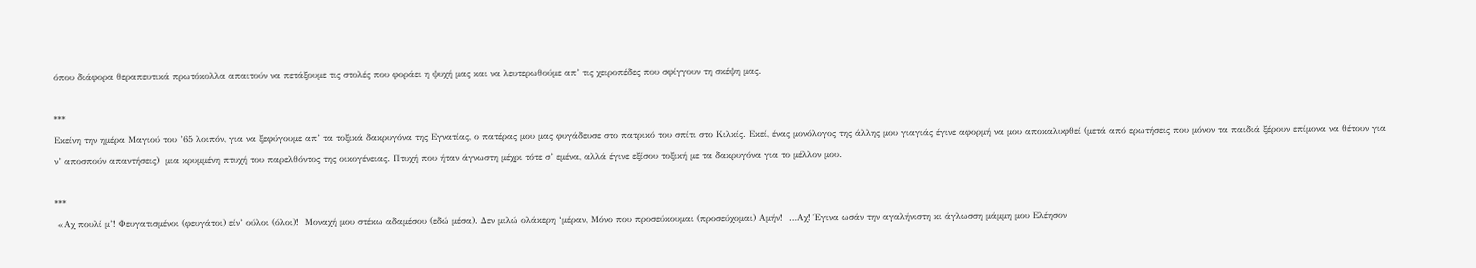όπου διάφορα θεραπευτικά πρωτόκολλα απαιτούν να πετάξουμε τις στολές που φοράει η ψυχή μας και να λευτερωθούμε απ’ τις χειροπέδες που σφίγγουν τη σκέψη μας.

***
Εκείνη την ημέρα Μαγιού του ’65 λοιπόν, για να ξεφύγουμε απ’ τα τοξικά δακρυγόνα της Εγνατίας, ο πατέρας μου μας φυγάδευσε στο πατρικό του σπίτι στο Κιλκίς. Εκεί, ένας μονόλογος της άλλης μου γιαγιάς έγινε αφορμή να μου αποκαλυφθεί (μετά από ερωτήσεις που μόνον τα παιδιά ξέρουν επίμονα να θέτουν για ν’ αποσπούν απαντήσεις)  μια κρυμμένη πτυχή του παρελθόντος της οικογένειας. Πτυχή που ήταν άγνωστη μέχρι τότε σ’ εμένα, αλλά έγινε εξίσου τοξική με τα δακρυγόνα για το μέλλον μου.

***
 «Αχ πουλί μ’! Φευγατισμένοι (φευγάτοι) είν’ ούλοι (όλοι)!  Μοναχή μου στέκω αδαμέσου (εδώ μέσα). Δεν μιλώ ολάκερη ‘μέραν, Μόνο που προσεύκουμαι (προσεύχομαι) Αμήν!  …Αχ! Έγινα ωσάν την αγαλήνιστη κι άγλωσση μάμμη μου Ελέησον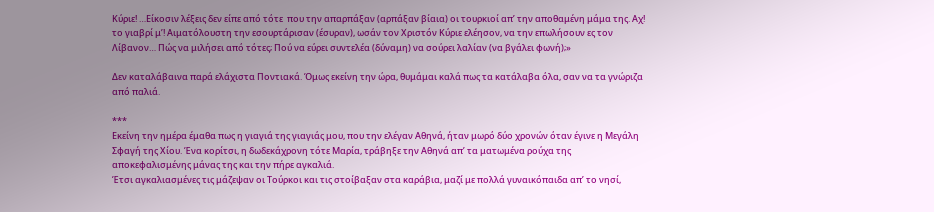Κύριε! …Είκοσιν λέξεις δεν είπε από τότε  που την απαρπάξαν (αρπάξαν βίαια) οι τουρκιοί απ’ την αποθαμένη μάμα της. Αχ! το γιαβρί μ’! Αιματόλουστη την εσουρτάρισαν (έσυραν), ωσάν τον Χριστόν Κύριε ελέησον, να την επωλήσουν ες τον Λίβανον… Πώς να μιλήσει από τότες; Πού να εύρει συντελέα (δύναμη) να σούρει λαλίαν (να βγάλει φωνή);»

Δεν καταλάβαινα παρά ελάχιστα Ποντιακά. Όμως εκείνη την ώρα, θυμάμαι καλά πως τα κατάλαβα όλα, σαν να τα γνώριζα από παλιά.

***
Εκείνη την ημέρα έμαθα πως η γιαγιά της γιαγιάς μου, που την ελέγαν Αθηνά, ήταν μωρό δύο χρονών όταν έγινε η Μεγάλη Σφαγή της Χίου. Ένα κορίτσι, η δωδεκάχρονη τότε Μαρία, τράβηξε την Αθηνά απ’ τα ματωμένα ρούχα της αποκεφαλισμένης μάνας της και την πήρε αγκαλιά.
Έτσι αγκαλιασμένες τις μάζεψαν οι Τούρκοι και τις στοίβαξαν στα καράβια, μαζί με πολλά γυναικόπαιδα απ’ το νησί,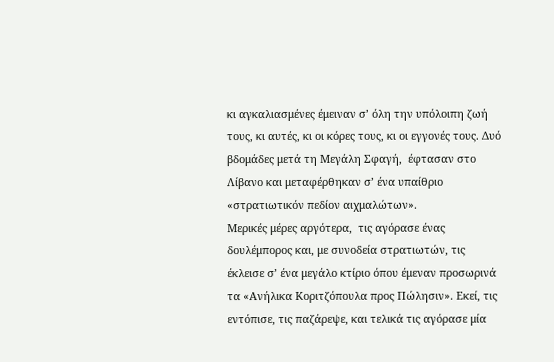κι αγκαλιασμένες έμειναν σ’ όλη την υπόλοιπη ζωή τους, κι αυτές, κι οι κόρες τους, κι οι εγγονές τους. Δυό βδομάδες μετά τη Μεγάλη Σφαγή,  έφτασαν στο Λίβανο και μεταφέρθηκαν σ’ ένα υπαίθριο «στρατιωτικόν πεδίον αιχμαλώτων».
Μερικές μέρες αργότερα,  τις αγόρασε ένας δουλέμπορος και, με συνοδεία στρατιωτών, τις έκλεισε σ’ ένα μεγάλο κτίριο όπου έμεναν προσωρινά τα «Ανήλικα Κοριτζόπουλα προς Πώλησιν». Εκεί, τις εντόπισε, τις παζάρεψε, και τελικά τις αγόρασε μία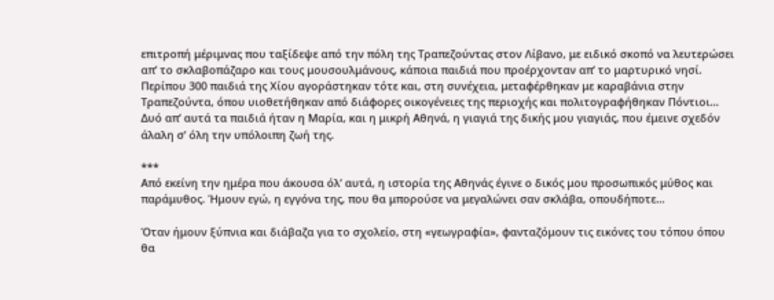επιτροπή μέριμνας που ταξίδεψε από την πόλη της Τραπεζούντας στον Λίβανο, με ειδικό σκοπό να λευτερώσει απ’ το σκλαβοπάζαρο και τους μουσουλμάνους, κάποια παιδιά που προέρχονταν απ’ το μαρτυρικό νησί.
Περίπου 300 παιδιά της Χίου αγοράστηκαν τότε και, στη συνέχεια, μεταφέρθηκαν με καραβάνια στην Τραπεζούντα, όπου υιοθετήθηκαν από διάφορες οικογένειες της περιοχής και πολιτογραφήθηκαν Πόντιοι… Δυό απ’ αυτά τα παιδιά ήταν η Μαρία, και η μικρή Αθηνά, η γιαγιά της δικής μου γιαγιάς, που έμεινε σχεδόν άλαλη σ’ όλη την υπόλοιπη ζωή της.

***
Από εκείνη την ημέρα που άκουσα όλ’ αυτά, η ιστορία της Αθηνάς έγινε ο δικός μου προσωπικός μύθος και παράμυθος. Ήμουν εγώ, η εγγόνα της, που θα μπορούσε να μεγαλώνει σαν σκλάβα, οπουδήποτε…

Όταν ήμουν ξύπνια και διάβαζα για το σχολείο, στη «γεωγραφία», φανταζόμουν τις εικόνες του τόπου όπου θα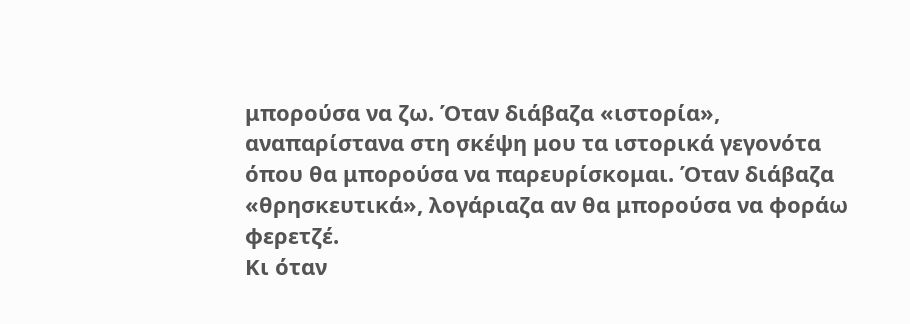μπορούσα να ζω. Όταν διάβαζα «ιστορία», αναπαρίστανα στη σκέψη μου τα ιστορικά γεγονότα όπου θα μπορούσα να παρευρίσκομαι. Όταν διάβαζα «θρησκευτικά», λογάριαζα αν θα μπορούσα να φοράω φερετζέ.
Κι όταν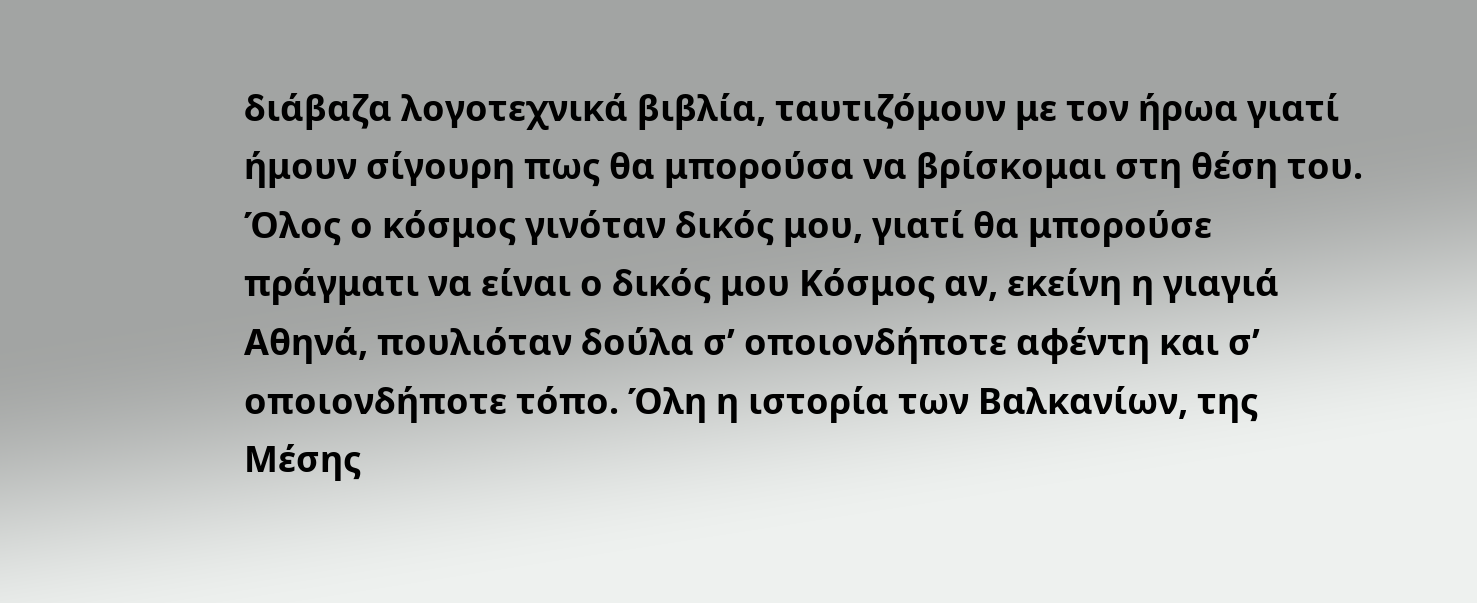διάβαζα λογοτεχνικά βιβλία, ταυτιζόμουν με τον ήρωα γιατί ήμουν σίγουρη πως θα μπορούσα να βρίσκομαι στη θέση του. Όλος ο κόσμος γινόταν δικός μου, γιατί θα μπορούσε πράγματι να είναι ο δικός μου Κόσμος αν, εκείνη η γιαγιά Αθηνά, πουλιόταν δούλα σ’ οποιονδήποτε αφέντη και σ’ οποιονδήποτε τόπο. Όλη η ιστορία των Βαλκανίων, της Μέσης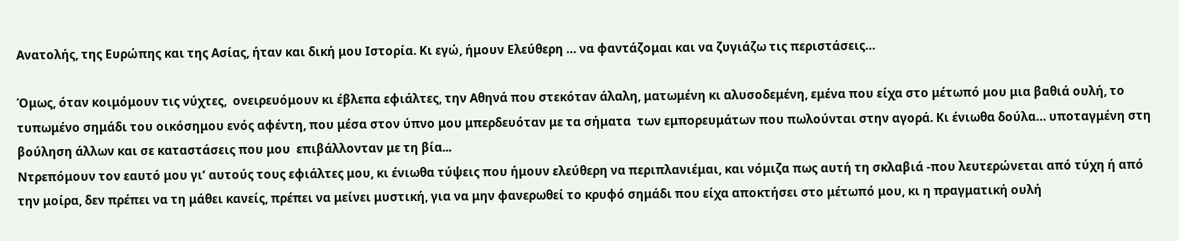Ανατολής, της Ευρώπης και της Ασίας, ήταν και δική μου Ιστορία. Κι εγώ, ήμουν Ελεύθερη … να φαντάζομαι και να ζυγιάζω τις περιστάσεις…

Όμως, όταν κοιμόμουν τις νύχτες,  ονειρευόμουν κι έβλεπα εφιάλτες, την Αθηνά που στεκόταν άλαλη, ματωμένη κι αλυσοδεμένη, εμένα που είχα στο μέτωπό μου μια βαθιά ουλή, το τυπωμένο σημάδι του οικόσημου ενός αφέντη, που μέσα στον ύπνο μου μπερδευόταν με τα σήματα  των εμπορευμάτων που πωλούνται στην αγορά. Κι ένιωθα δούλα… υποταγμένη στη βούληση άλλων και σε καταστάσεις που μου  επιβάλλονταν με τη βία...
Ντρεπόμουν τον εαυτό μου γι’ αυτούς τους εφιάλτες μου, κι ένιωθα τύψεις που ήμουν ελεύθερη να περιπλανιέμαι, και νόμιζα πως αυτή τη σκλαβιά -που λευτερώνεται από τύχη ή από την μοίρα, δεν πρέπει να τη μάθει κανείς, πρέπει να μείνει μυστική, για να μην φανερωθεί το κρυφό σημάδι που είχα αποκτήσει στο μέτωπό μου, κι η πραγματική ουλή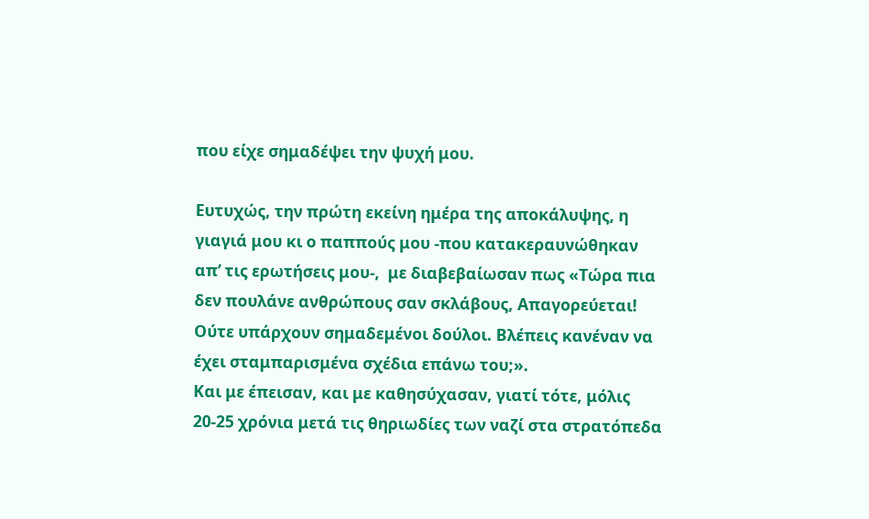που είχε σημαδέψει την ψυχή μου.

Ευτυχώς, την πρώτη εκείνη ημέρα της αποκάλυψης, η γιαγιά μου κι ο παππούς μου -που κατακεραυνώθηκαν απ’ τις ερωτήσεις μου-,  με διαβεβαίωσαν πως «Τώρα πια δεν πουλάνε ανθρώπους σαν σκλάβους, Απαγορεύεται!  Ούτε υπάρχουν σημαδεμένοι δούλοι. Βλέπεις κανέναν να έχει σταμπαρισμένα σχέδια επάνω του;».
Και με έπεισαν, και με καθησύχασαν, γιατί τότε, μόλις 20-25 χρόνια μετά τις θηριωδίες των ναζί στα στρατόπεδα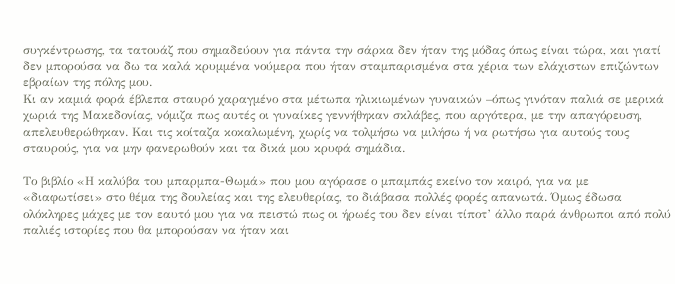συγκέντρωσης, τα τατουάζ που σημαδεύουν για πάντα την σάρκα δεν ήταν της μόδας όπως είναι τώρα, και γιατί δεν μπορούσα να δω τα καλά κρυμμένα νούμερα που ήταν σταμπαρισμένα στα χέρια των ελάχιστων επιζώντων εβραίων της πόλης μου.
Κι αν καμιά φορά έβλεπα σταυρό χαραγμένο στα μέτωπα ηλικιωμένων γυναικών –όπως γινόταν παλιά σε μερικά χωριά της Μακεδονίας, νόμιζα πως αυτές οι γυναίκες γεννήθηκαν σκλάβες, που αργότερα, με την απαγόρευση, απελευθερώθηκαν. Και τις κοίταζα κοκαλωμένη, χωρίς να τολμήσω να μιλήσω ή να ρωτήσω για αυτούς τους σταυρούς, για να μην φανερωθούν και τα δικά μου κρυφά σημάδια.

Το βιβλίο «Η καλύβα του μπαρμπα-Θωμά» που μου αγόρασε ο μπαμπάς εκείνο τον καιρό, για να με «διαφωτίσει» στο θέμα της δουλείας και της ελευθερίας, το διάβασα πολλές φορές απανωτά. Όμως έδωσα ολόκληρες μάχες με τον εαυτό μου για να πειστώ πως οι ήρωές του δεν είναι τίποτ’ άλλο παρά άνθρωποι από πολύ παλιές ιστορίες που θα μπορούσαν να ήταν και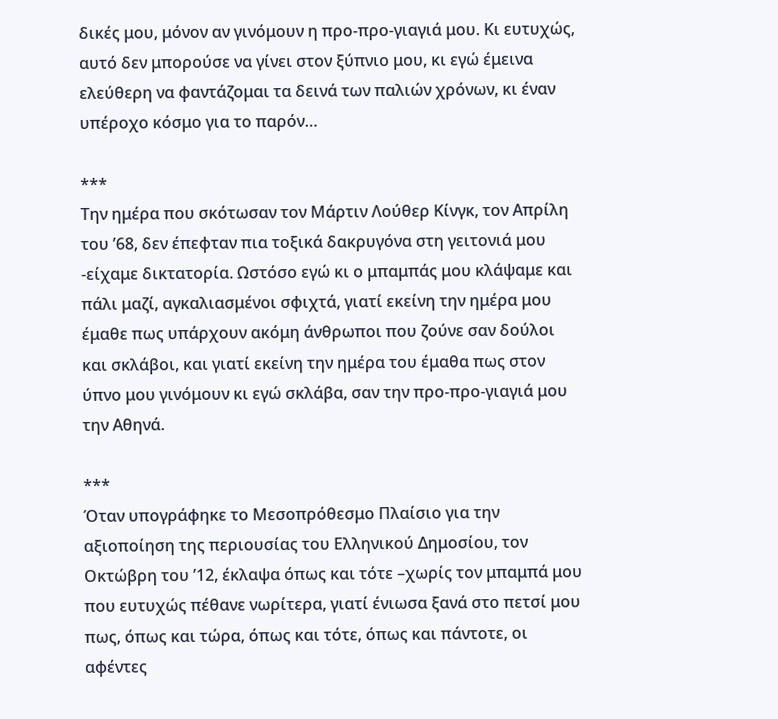δικές μου, μόνον αν γινόμουν η προ-προ-γιαγιά μου. Κι ευτυχώς, αυτό δεν μπορούσε να γίνει στον ξύπνιο μου, κι εγώ έμεινα ελεύθερη να φαντάζομαι τα δεινά των παλιών χρόνων, κι έναν υπέροχο κόσμο για το παρόν…

***
Την ημέρα που σκότωσαν τον Μάρτιν Λούθερ Κίνγκ, τον Απρίλη του ’68, δεν έπεφταν πια τοξικά δακρυγόνα στη γειτονιά μου -είχαμε δικτατορία. Ωστόσο εγώ κι ο μπαμπάς μου κλάψαμε και πάλι μαζί, αγκαλιασμένοι σφιχτά, γιατί εκείνη την ημέρα μου έμαθε πως υπάρχουν ακόμη άνθρωποι που ζούνε σαν δούλοι και σκλάβοι, και γιατί εκείνη την ημέρα του έμαθα πως στον ύπνο μου γινόμουν κι εγώ σκλάβα, σαν την προ-προ-γιαγιά μου την Αθηνά.

***
Όταν υπογράφηκε το Μεσοπρόθεσμο Πλαίσιο για την αξιοποίηση της περιουσίας του Ελληνικού Δημοσίου, τον Οκτώβρη του ’12, έκλαψα όπως και τότε –χωρίς τον μπαμπά μου που ευτυχώς πέθανε νωρίτερα, γιατί ένιωσα ξανά στο πετσί μου πως, όπως και τώρα, όπως και τότε, όπως και πάντοτε, οι αφέντες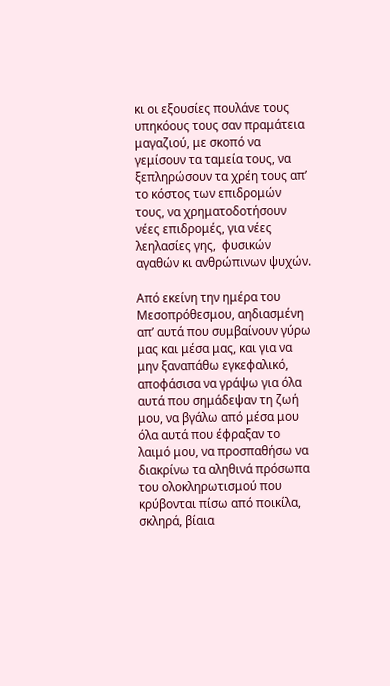κι οι εξουσίες πουλάνε τους υπηκόους τους σαν πραμάτεια μαγαζιού, με σκοπό να γεμίσουν τα ταμεία τους, να ξεπληρώσουν τα χρέη τους απ’ το κόστος των επιδρομών τους, να χρηματοδοτήσουν νέες επιδρομές, για νέες λεηλασίες γης,  φυσικών αγαθών κι ανθρώπινων ψυχών.

Από εκείνη την ημέρα του Μεσοπρόθεσμου, αηδιασμένη απ’ αυτά που συμβαίνουν γύρω μας και μέσα μας, και για να μην ξαναπάθω εγκεφαλικό,  αποφάσισα να γράψω για όλα αυτά που σημάδεψαν τη ζωή μου, να βγάλω από μέσα μου όλα αυτά που έφραξαν το λαιμό μου, να προσπαθήσω να διακρίνω τα αληθινά πρόσωπα του ολοκληρωτισμού που κρύβονται πίσω από ποικίλα, σκληρά, βίαια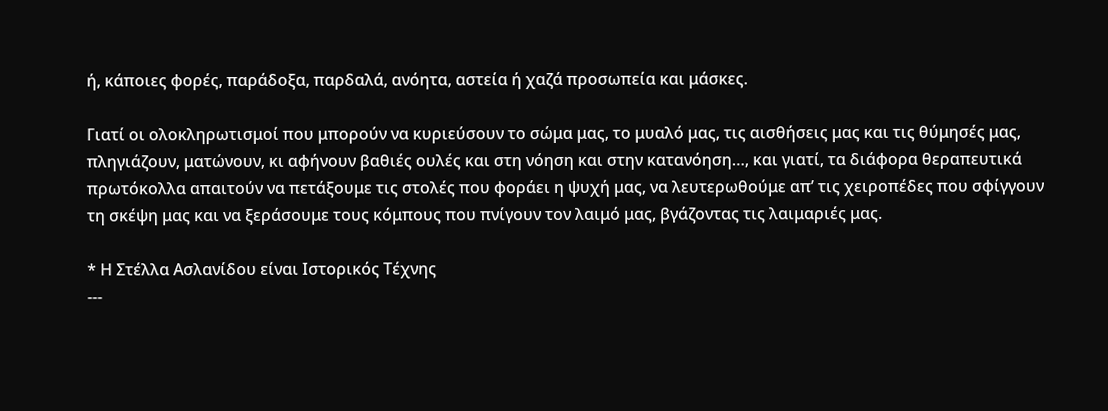ή, κάποιες φορές, παράδοξα, παρδαλά, ανόητα, αστεία ή χαζά προσωπεία και μάσκες.

Γιατί οι ολοκληρωτισμοί που μπορούν να κυριεύσουν το σώμα μας, το μυαλό μας, τις αισθήσεις μας και τις θύμησές μας, πληγιάζουν, ματώνουν, κι αφήνουν βαθιές ουλές και στη νόηση και στην κατανόηση…, και γιατί, τα διάφορα θεραπευτικά πρωτόκολλα απαιτούν να πετάξουμε τις στολές που φοράει η ψυχή μας, να λευτερωθούμε απ’ τις χειροπέδες που σφίγγουν τη σκέψη μας και να ξεράσουμε τους κόμπους που πνίγουν τον λαιμό μας, βγάζοντας τις λαιμαριές μας.

* Η Στέλλα Ασλανίδου είναι Ιστορικός Τέχνης
---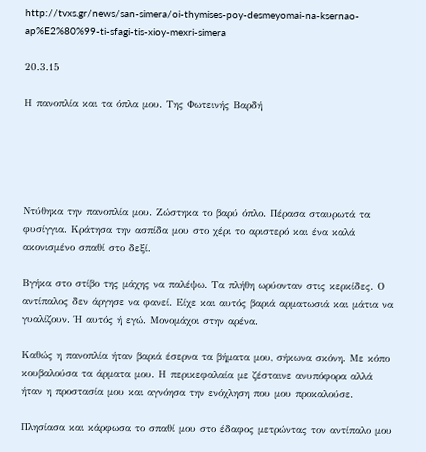http://tvxs.gr/news/san-simera/oi-thymises-poy-desmeyomai-na-ksernao-ap%E2%80%99-ti-sfagi-tis-xioy-mexri-simera

20.3.15

Η πανοπλία και τα όπλα μου. Της Φωτεινής Βαρδή





Ντύθηκα την πανοπλία μου. Ζώστηκα το βαρύ όπλο. Πέρασα σταυρωτά τα φυσίγγια. Κράτησα την ασπίδα μου στο χέρι το αριστερό και ένα καλά ακονισμένο σπαθί στο δεξί.

Βγήκα στο στίβο της μάχης να παλέψω. Τα πλήθη ωρύονταν στις κερκίδες. Ο αντίπαλος δεν άργησε να φανεί. Είχε και αυτός βαριά αρματωσιά και μάτια να γυαλίζουν. Ή αυτός ή εγώ. Μονομάχοι στην αρένα.

Καθώς η πανοπλία ήταν βαριά έσερνα τα βήματα μου, σήκωνα σκόνη. Με κόπο κουβαλούσα τα άρματα μου. Η περικεφαλαία με ζέσταινε ανυπόφορα αλλά ήταν η προστασία μου και αγνόησα την ενόχληση που μου προκαλούσε.

Πλησίασα και κάρφωσα το σπαθί μου στο έδαφος μετρώντας τον αντίπαλο μου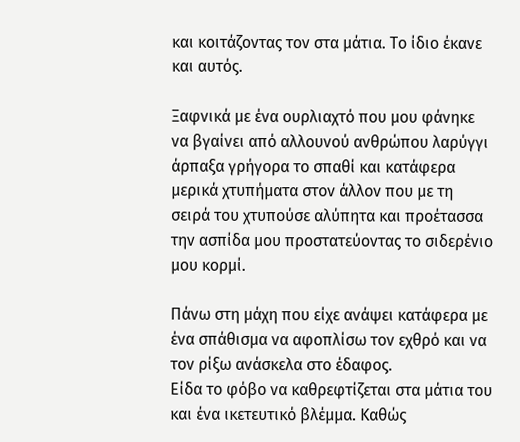και κοιτάζοντας τον στα μάτια. Το ίδιο έκανε και αυτός.

Ξαφνικά με ένα ουρλιαχτό που μου φάνηκε να βγαίνει από αλλουνού ανθρώπου λαρύγγι άρπαξα γρήγορα το σπαθί και κατάφερα μερικά χτυπήματα στον άλλον που με τη σειρά του χτυπούσε αλύπητα και προέτασσα την ασπίδα μου προστατεύοντας το σιδερένιο μου κορμί.

Πάνω στη μάχη που είχε ανάψει κατάφερα με ένα σπάθισμα να αφοπλίσω τον εχθρό και να τον ρίξω ανάσκελα στο έδαφος.
Είδα το φόβο να καθρεφτίζεται στα μάτια του και ένα ικετευτικό βλέμμα. Καθώς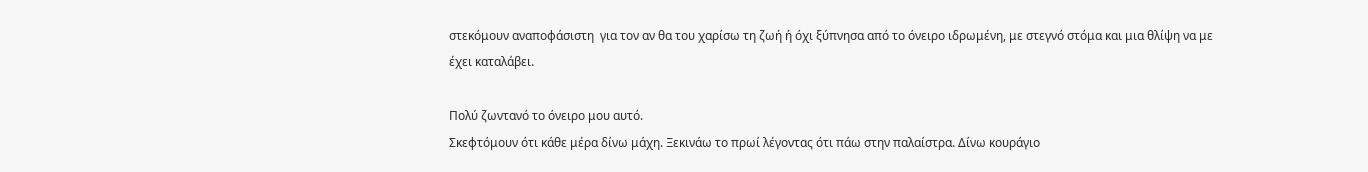στεκόμουν αναποφάσιστη  για τον αν θα του χαρίσω τη ζωή ή όχι ξύπνησα από το όνειρο ιδρωμένη, με στεγνό στόμα και μια θλίψη να με έχει καταλάβει.

Πολύ ζωντανό το όνειρο μου αυτό.
Σκεφτόμουν ότι κάθε μέρα δίνω μάχη. Ξεκινάω το πρωί λέγοντας ότι πάω στην παλαίστρα. Δίνω κουράγιο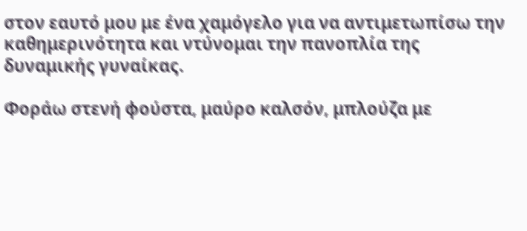στον εαυτό μου με ένα χαμόγελο για να αντιμετωπίσω την καθημερινότητα και ντύνομαι την πανοπλία της δυναμικής γυναίκας.

Φοράω στενή φούστα, μαύρο καλσόν, μπλούζα με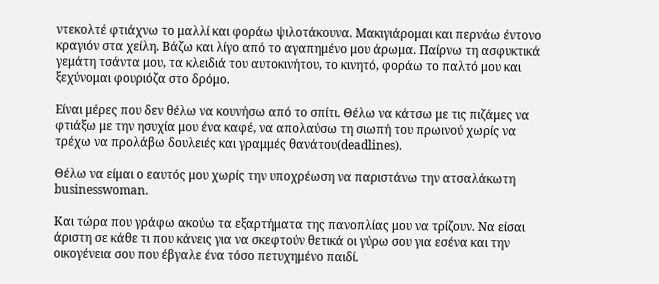ντεκολτέ φτιάχνω το μαλλί και φοράω ψιλοτάκουνα. Μακιγιάρομαι και περνάω έντονο κραγιόν στα χείλη. Βάζω και λίγο από το αγαπημένο μου άρωμα. Παίρνω τη ασφυκτικά γεμάτη τσάντα μου, τα κλειδιά του αυτοκινήτου, το κινητό, φοράω το παλτό μου και ξεχύνομαι φουριόζα στο δρόμο.

Είναι μέρες που δεν θέλω να κουνήσω από το σπίτι. Θέλω να κάτσω με τις πιζάμες να φτιάξω με την ησυχία μου ένα καφέ, να απολαύσω τη σιωπή του πρωινού χωρίς να τρέχω να προλάβω δουλειές και γραμμές θανάτου(deadlines).

Θέλω να είμαι ο εαυτός μου χωρίς την υποχρέωση να παριστάνω την ατσαλάκωτη businesswoman.

Και τώρα που γράφω ακούω τα εξαρτήματα της πανοπλίας μου να τρίζουν. Να είσαι άριστη σε κάθε τι που κάνεις για να σκεφτούν θετικά οι γύρω σου για εσένα και την οικογένεια σου που έβγαλε ένα τόσο πετυχημένο παιδί.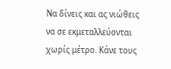Να δίνεις και ας νιώθεις να σε εκμεταλλεύονται χωρίς μέτρο. Κάνε τους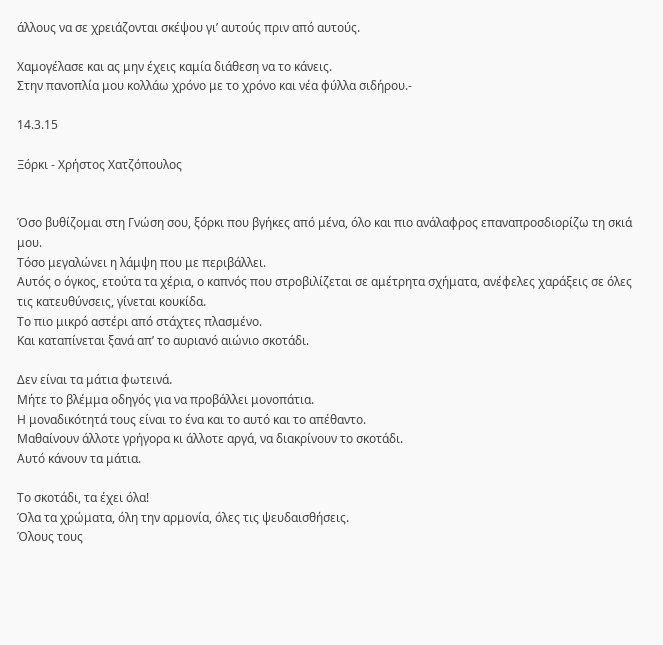άλλους να σε χρειάζονται σκέψου γι’ αυτούς πριν από αυτούς.

Χαμογέλασε και ας μην έχεις καμία διάθεση να το κάνεις.
Στην πανοπλία μου κολλάω χρόνο με το χρόνο και νέα φύλλα σιδήρου.-

14.3.15

Ξόρκι - Χρήστος Χατζόπουλος


Όσο βυθίζομαι στη Γνώση σου, ξόρκι που βγήκες από μένα, όλο και πιο ανάλαφρος επαναπροσδιορίζω τη σκιά μου.
Τόσο μεγαλώνει η λάμψη που με περιβάλλει.
Αυτός ο όγκος, ετούτα τα χέρια, ο καπνός που στροβιλίζεται σε αμέτρητα σχήματα, ανέφελες χαράξεις σε όλες τις κατευθύνσεις, γίνεται κουκίδα.
Το πιο μικρό αστέρι από στάχτες πλασμένο.
Και καταπίνεται ξανά απ’ το αυριανό αιώνιο σκοτάδι.

Δεν είναι τα μάτια φωτεινά.
Μήτε το βλέμμα οδηγός για να προβάλλει μονοπάτια.
Η μοναδικότητά τους είναι το ένα και το αυτό και το απέθαντο.
Μαθαίνουν άλλοτε γρήγορα κι άλλοτε αργά, να διακρίνουν το σκοτάδι.
Αυτό κάνουν τα μάτια.

Το σκοτάδι, τα έχει όλα!
Όλα τα χρώματα, όλη την αρμονία, όλες τις ψευδαισθήσεις.
Όλους τους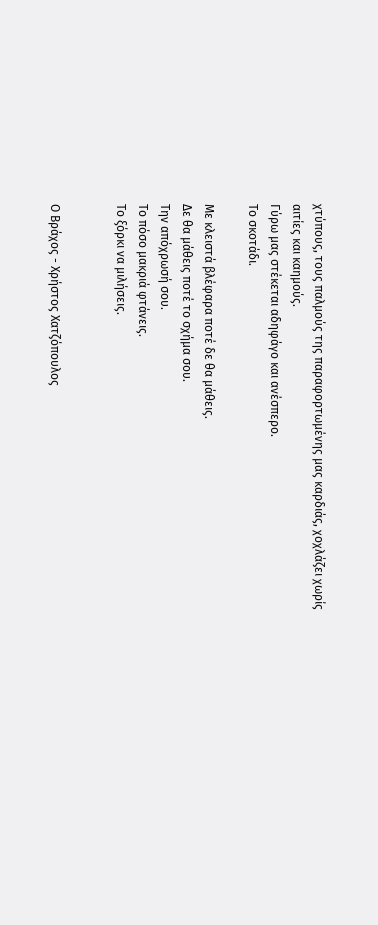χτύπους, τους παλμούς της παραφορτωμένης μας καρδιάς, χοχλάζει χωρίς αιτίες και καημούς.
Γύρω μας στέκεται αδηφάγο και ανέσπερο.
Το σκοτάδι.

Με κλειστά βλέφαρα ποτέ δε θα μάθεις.
Δε θα μάθεις ποτέ το σχήμα σου.
Την απόχρωσή σου.
Το πόσο μακριά φτάνεις.
Το ξόρκι να μιλήσεις.


Ο Βράχος - Χρήστος Χατζόπουλος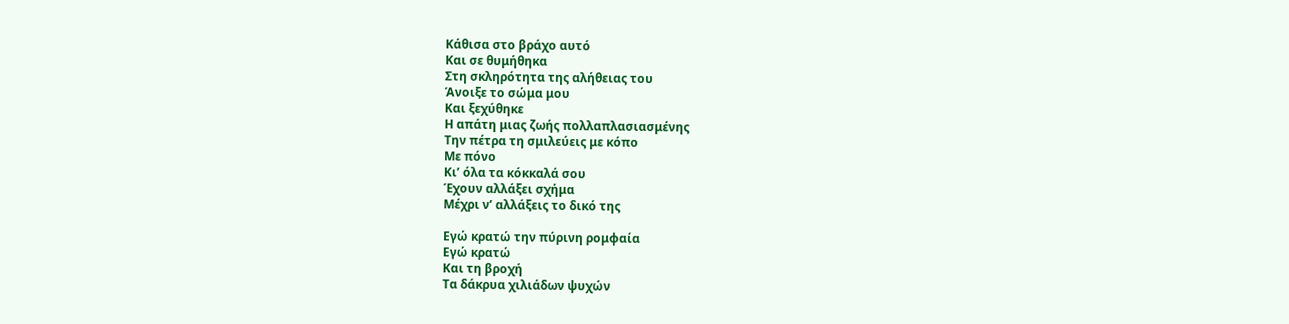Κάθισα στο βράχο αυτό
Και σε θυμήθηκα
Στη σκληρότητα της αλήθειας του
Άνοιξε το σώμα μου
Και ξεχύθηκε
Η απάτη μιας ζωής πολλαπλασιασμένης
Την πέτρα τη σμιλεύεις με κόπο
Με πόνο
Κι’ όλα τα κόκκαλά σου
Έχουν αλλάξει σχήμα
Μέχρι ν’ αλλάξεις το δικό της

Εγώ κρατώ την πύρινη ρομφαία
Εγώ κρατώ
Και τη βροχή
Τα δάκρυα χιλιάδων ψυχών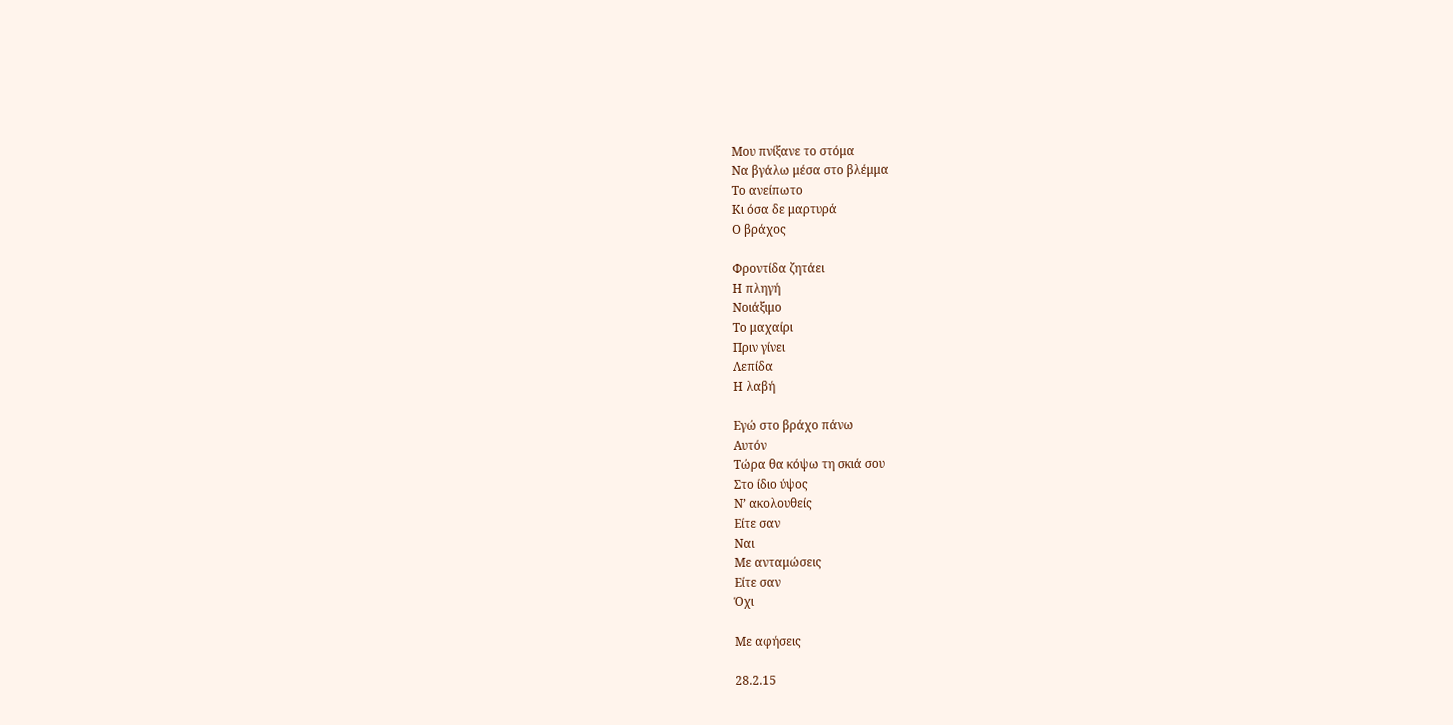Μου πνίξανε το στόμα
Να βγάλω μέσα στο βλέμμα
Το ανείπωτο
Κι όσα δε μαρτυρά
Ο βράχος

Φροντίδα ζητάει
Η πληγή
Νοιάξιμο
Το μαχαίρι
Πριν γίνει
Λεπίδα
Η λαβή

Εγώ στο βράχο πάνω
Αυτόν
Τώρα θα κόψω τη σκιά σου
Στο ίδιο ύψος
Ν’ ακολουθείς
Είτε σαν
Ναι
Με ανταμώσεις
Είτε σαν
Όχι

Με αφήσεις

28.2.15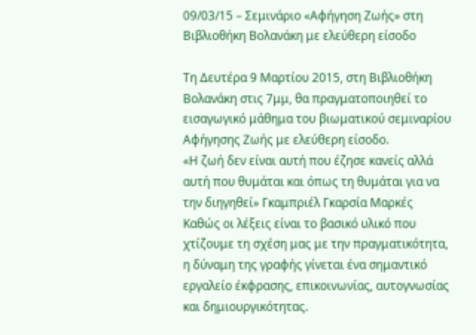09/03/15 – Σεμινάριο «Αφήγηση Ζωής» στη Βιβλιοθήκη Βολανάκη με ελεύθερη είσοδο

Τη Δευτέρα 9 Μαρτίου 2015, στη Βιβλιοθήκη Βολανάκη στις 7μμ, θα πραγματοποιηθεί το εισαγωγικό μάθημα του βιωματικού σεμιναρίου Αφήγησης Ζωής με ελεύθερη είσοδο.
«Η ζωή δεν είναι αυτή που έζησε κανείς αλλά αυτή που θυμάται και όπως τη θυμάται για να την διηγηθεί» Γκαμπριέλ Γκαρσία Μαρκές
Καθώς οι λέξεις είναι το βασικό υλικό που χτίζουμε τη σχέση μας με την πραγματικότητα, η δύναμη της γραφής γίνεται ένα σημαντικό εργαλείο έκφρασης, επικοινωνίας, αυτογνωσίας και δημιουργικότητας.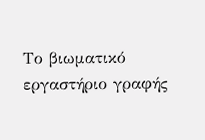Το βιωματικό εργαστήριο γραφής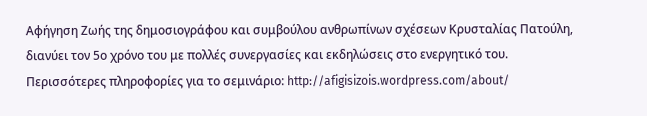Αφήγηση Ζωής της δημοσιογράφου και συμβούλου ανθρωπίνων σχέσεων Κρυσταλίας Πατούλη, διανύει τον 5ο χρόνο του με πολλές συνεργασίες και εκδηλώσεις στο ενεργητικό του.
Περισσότερες πληροφορίες για το σεμινάριο: http://afigisizois.wordpress.com/about/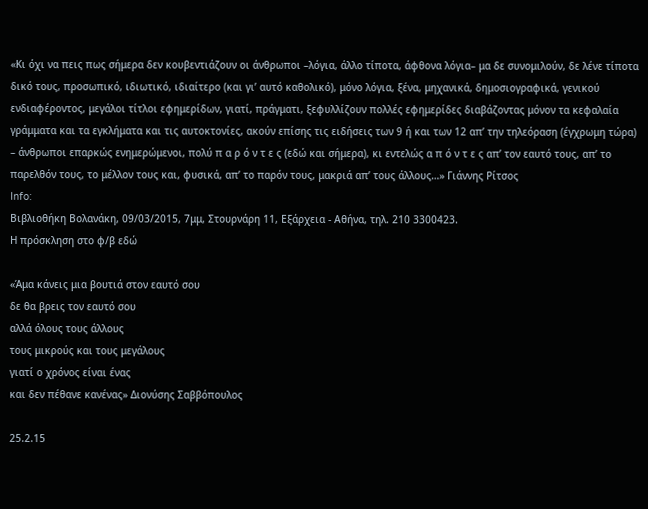«Κι όχι να πεις πως σήμερα δεν κουβεντιάζουν οι άνθρωποι –λόγια, άλλο τίποτα, άφθονα λόγια– μα δε συνομιλούν, δε λένε τίποτα δικό τους, προσωπικό, ιδιωτικό, ιδιαίτερο (και γι’ αυτό καθολικό), μόνο λόγια, ξένα, μηχανικά, δημοσιογραφικά, γενικού ενδιαφέροντος, μεγάλοι τίτλοι εφημερίδων, γιατί, πράγματι, ξεφυλλίζουν πολλές εφημερίδες διαβάζοντας μόνον τα κεφαλαία γράμματα και τα εγκλήματα και τις αυτοκτονίες, ακούν επίσης τις ειδήσεις των 9 ή και των 12 απ’ την τηλεόραση (έγχρωμη τώρα) – άνθρωποι επαρκώς ενημερώμενοι, πολύ π α ρ ό ν τ ε ς (εδώ και σήμερα), κι εντελώς α π ό ν τ ε ς απ’ τον εαυτό τους, απ’ το παρελθόν τους, το μέλλον τους και, φυσικά, απ’ το παρόν τους, μακριά απ’ τους άλλους…» Γιάννης Ρίτσος
Info:
Βιβλιοθήκη Βολανάκη, 09/03/2015, 7μμ, Στουρνάρη 11, Εξάρχεια - Αθήνα, τηλ. 210 3300423.
Η πρόσκληση στο φ/β εδώ

«Άμα κάνεις μια βουτιά στον εαυτό σου
δε θα βρεις τον εαυτό σου
αλλά όλους τους άλλους
τους μικρούς και τους μεγάλους
γιατί ο χρόνος είναι ένας
και δεν πέθανε κανένας» Διονύσης Σαββόπουλος

25.2.15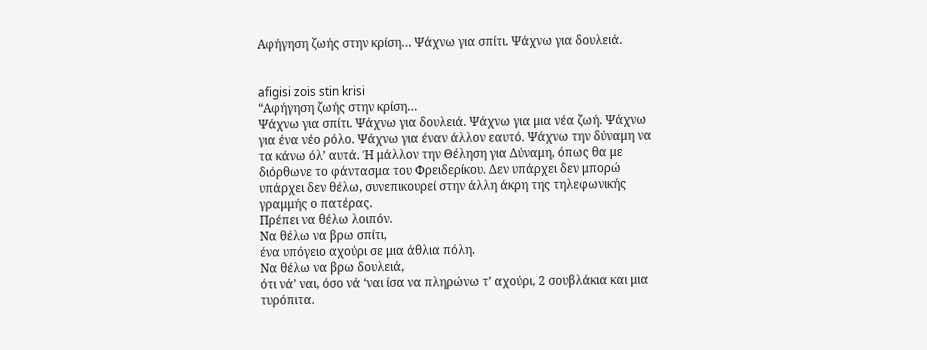Αφήγηση ζωής στην κρίση… Ψάχνω για σπίτι. Ψάχνω για δουλειά.


afigisi zois stin krisi
“Αφήγηση ζωής στην κρίση…
Ψάχνω για σπίτι. Ψάχνω για δουλειά. Ψάχνω για μια νέα ζωή. Ψάχνω για ένα νέο ρόλο. Ψάχνω για έναν άλλον εαυτό. Ψάχνω την δύναμη να τα κάνω όλ’ αυτά. Ή μάλλον την Θέληση για Δύναμη, όπως θα με διόρθωνε το φάντασμα του Φρειδερίκου. Δεν υπάρχει δεν μπορώ υπάρχει δεν θέλω, συνεπικουρεί στην άλλη άκρη της τηλεφωνικής γραμμής ο πατέρας.
Πρέπει να θέλω λοιπόν.
Να θέλω να βρω σπίτι,
ένα υπόγειο αχούρι σε μια άθλια πόλη.
Να θέλω να βρω δουλειά,
ότι νά’ ναι, όσο νά ‘ναι ίσα να πληρώνω τ’ αχούρι, 2 σουβλάκια και μια τυρόπιτα.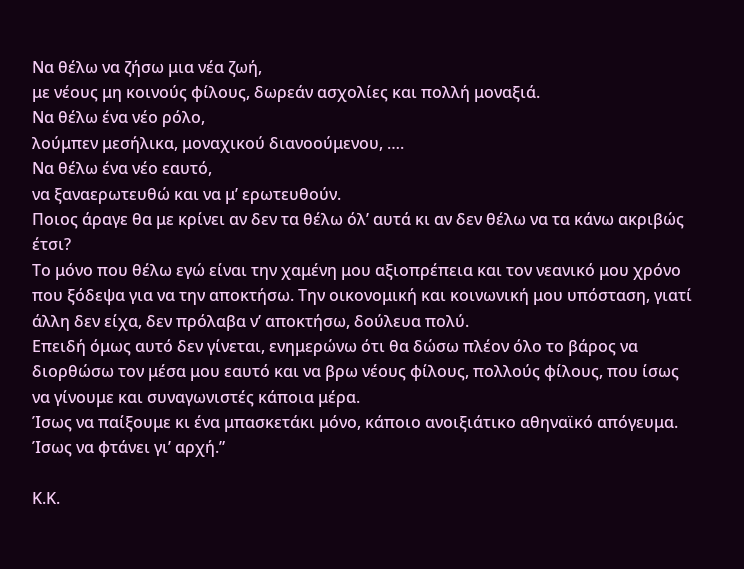Να θέλω να ζήσω μια νέα ζωή,
με νέους μη κοινούς φίλους, δωρεάν ασχολίες και πολλή μοναξιά.
Να θέλω ένα νέο ρόλο,
λούμπεν μεσήλικα, μοναχικού διανοούμενου, ….
Να θέλω ένα νέο εαυτό,
να ξαναερωτευθώ και να μ’ ερωτευθούν.
Ποιος άραγε θα με κρίνει αν δεν τα θέλω όλ’ αυτά κι αν δεν θέλω να τα κάνω ακριβώς έτσι?
Το μόνο που θέλω εγώ είναι την χαμένη μου αξιοπρέπεια και τον νεανικό μου χρόνο που ξόδεψα για να την αποκτήσω. Την οικονομική και κοινωνική μου υπόσταση, γιατί άλλη δεν είχα, δεν πρόλαβα ν’ αποκτήσω, δούλευα πολύ.
Επειδή όμως αυτό δεν γίνεται, ενημερώνω ότι θα δώσω πλέον όλο το βάρος να διορθώσω τον μέσα μου εαυτό και να βρω νέους φίλους, πολλούς φίλους, που ίσως να γίνουμε και συναγωνιστές κάποια μέρα.
Ίσως να παίξουμε κι ένα μπασκετάκι μόνο, κάποιο ανοιξιάτικο αθηναϊκό απόγευμα.
Ίσως να φτάνει γι’ αρχή.”

Κ.Κ.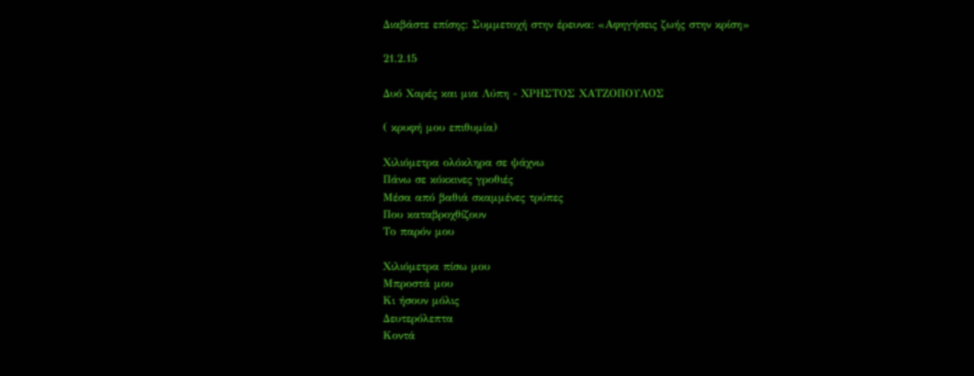Διαβάστε επίσης: Συμμετοχή στην έρευνα: «Αφηγήσεις ζωής στην κρίση»

21.2.15

Δυό Χαρές και μια Λύπη - ΧΡΗΣΤΟΣ ΧΑΤΖΟΠΟΥΛΟΣ

( κρυφή μου επιθυμία)

Χιλιόμετρα ολόκληρα σε ψάχνω
Πάνω σε κόκκινες γροθιές
Μέσα από βαθιά σκαμμένες τρύπες
Που καταβροχθίζουν
Το παρόν μου

Χιλιόμετρα πίσω μου
Μπροστά μου
Κι ήσουν μόλις
Δευτερόλεπτα
Κοντά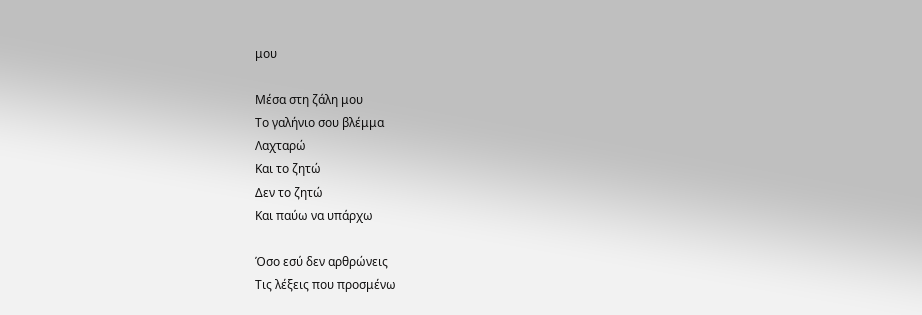μου

Μέσα στη ζάλη μου
Το γαλήνιο σου βλέμμα
Λαχταρώ
Και το ζητώ
Δεν το ζητώ
Και παύω να υπάρχω

Όσο εσύ δεν αρθρώνεις
Τις λέξεις που προσμένω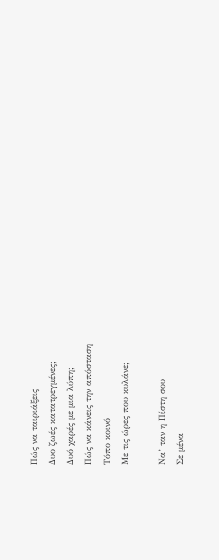Πώς να ταιριάξεις
Δυο ζωές κατατρεγμένες;
Δυό χαρές με μια λύπη;
Πώς να κάνεις την απόσταση
Τόπο κοινό
Με τις ώρες που κυλάνε;

Να’ ταν η Πίστη σου
Σε μένα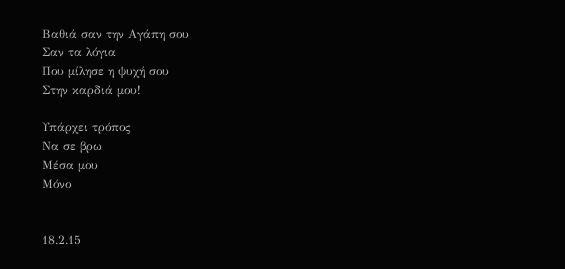Βαθιά σαν την Αγάπη σου
Σαν τα λόγια
Που μίλησε η ψυχή σου
Στην καρδιά μου!

Υπάρχει τρόπος
Να σε βρω
Μέσα μου
Μόνο


18.2.15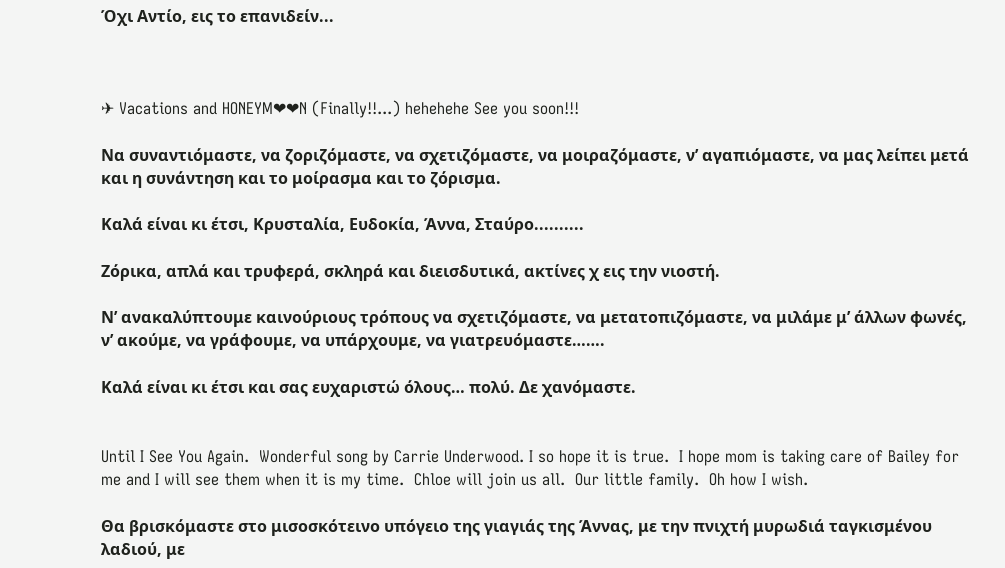Όχι Αντίο, εις το επανιδείν...



✈ Vacations and HONEYM❤❤N (Finally!!...) hehehehe See you soon!!!

Να συναντιόμαστε, να ζοριζόμαστε, να σχετιζόμαστε, να μοιραζόμαστε, ν’ αγαπιόμαστε, να μας λείπει μετά και η συνάντηση και το μοίρασμα και το ζόρισμα.

Καλά είναι κι έτσι, Κρυσταλία, Ευδοκία, Άννα, Σταύρο..........

Ζόρικα, απλά και τρυφερά, σκληρά και διεισδυτικά, ακτίνες χ εις την νιοστή.

Ν’ ανακαλύπτουμε καινούριους τρόπους να σχετιζόμαστε, να μετατοπιζόμαστε, να μιλάμε μ’ άλλων φωνές, ν’ ακούμε, να γράφουμε, να υπάρχουμε, να γιατρευόμαστε…….

Καλά είναι κι έτσι και σας ευχαριστώ όλους… πολύ. Δε χανόμαστε.


Until I See You Again.  Wonderful song by Carrie Underwood. I so hope it is true.  I hope mom is taking care of Bailey for me and I will see them when it is my time.  Chloe will join us all.  Our little family.  Oh how I wish.

Θα βρισκόμαστε στο μισοσκότεινο υπόγειο της γιαγιάς της Άννας, με την πνιχτή μυρωδιά ταγκισμένου λαδιού, με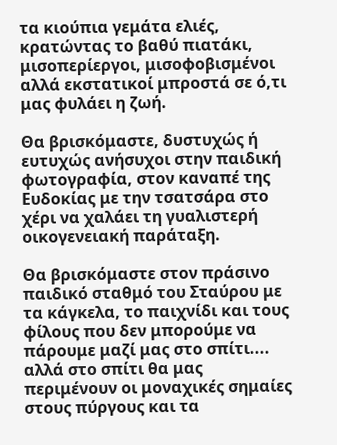τα κιούπια γεμάτα ελιές, κρατώντας το βαθύ πιατάκι, μισοπερίεργοι, μισοφοβισμένοι αλλά εκστατικοί μπροστά σε ό,τι  μας φυλάει η ζωή.

Θα βρισκόμαστε, δυστυχώς ή ευτυχώς ανήσυχοι στην παιδική φωτογραφία, στον καναπέ της Ευδοκίας με την τσατσάρα στο χέρι να χαλάει τη γυαλιστερή οικογενειακή παράταξη.

Θα βρισκόμαστε στον πράσινο παιδικό σταθμό του Σταύρου με τα κάγκελα, το παιχνίδι και τους φίλους που δεν μπορούμε να πάρουμε μαζί μας στο σπίτι.... αλλά στο σπίτι θα μας περιμένουν οι μοναχικές σημαίες στους πύργους και τα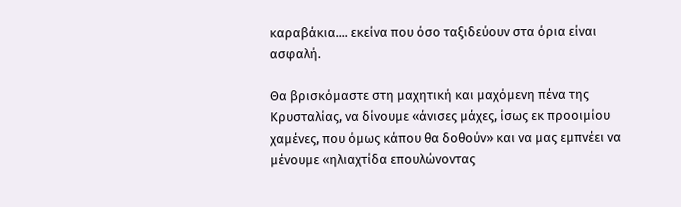καραβάκια.... εκείνα που όσο ταξιδεύουν στα όρια είναι ασφαλή.

Θα βρισκόμαστε στη μαχητική και μαχόμενη πένα της Κρυσταλίας, να δίνουμε «άνισες μάχες, ίσως εκ προοιμίου χαμένες, που όμως κάπου θα δοθούν» και να μας εμπνέει να μένουμε «ηλιαχτίδα επουλώνοντας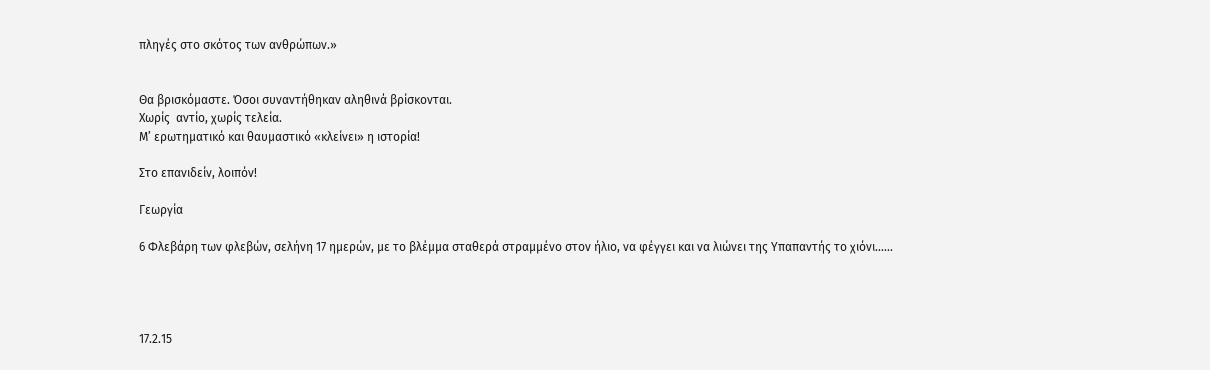πληγές στο σκότος των ανθρώπων.»


Θα βρισκόμαστε. Όσοι συναντήθηκαν αληθινά βρίσκονται.
Χωρίς  αντίο, χωρίς τελεία.
Μ’ ερωτηματικό και θαυμαστικό «κλείνει» η ιστορία!

Στο επανιδείν, λοιπόν!

Γεωργία

6 Φλεβάρη των φλεβών, σελήνη 17 ημερών, με το βλέμμα σταθερά στραμμένο στον ήλιο, να φέγγει και να λιώνει της Υπαπαντής το χιόνι......




17.2.15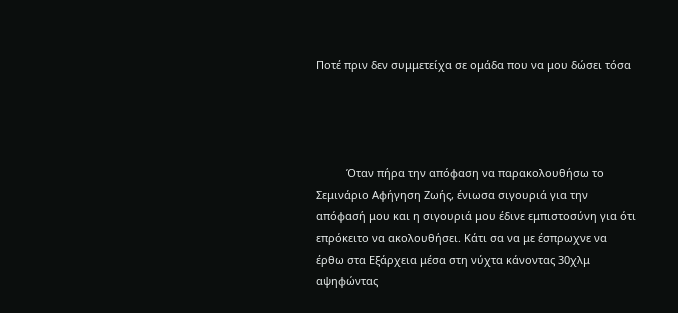Ποτέ πριν δεν συμμετείχα σε ομάδα που να μου δώσει τόσα




          Όταν πήρα την απόφαση να παρακολουθήσω το Σεμινάριο Αφήγηση Ζωής, ένιωσα σιγουριά για την απόφασή μου και η σιγουριά μου έδινε εμπιστοσύνη για ότι επρόκειτο να ακολουθήσει. Κάτι σα να με έσπρωχνε να έρθω στα Εξάρχεια μέσα στη νύχτα κάνοντας 30χλμ αψηφώντας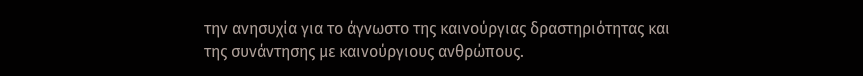την ανησυχία για το άγνωστο της καινούργιας δραστηριότητας και της συνάντησης με καινούργιους ανθρώπους.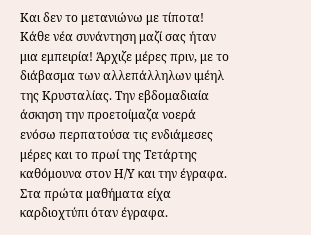Και δεν το μετανιώνω με τίποτα! Κάθε νέα συνάντηση μαζί σας ήταν μια εμπειρία! Άρχιζε μέρες πριν, με το διάβασμα των αλλεπάλληλων ιμέηλ της Κρυσταλίας. Την εβδομαδιαία άσκηση την προετοίμαζα νοερά ενόσω περπατούσα τις ενδιάμεσες μέρες και το πρωί της Τετάρτης καθόμουνα στον Η/Υ και την έγραφα. Στα πρώτα μαθήματα είχα καρδιοχτύπι όταν έγραφα.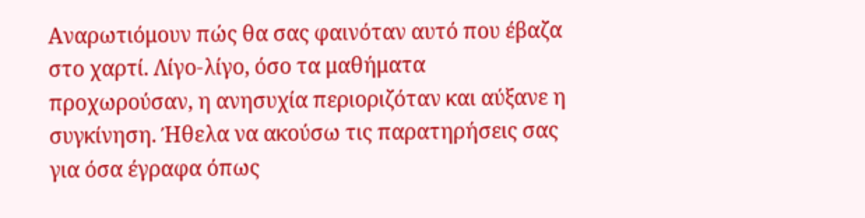Αναρωτιόμουν πώς θα σας φαινόταν αυτό που έβαζα στο χαρτί. Λίγο-λίγο, όσο τα μαθήματα προχωρούσαν, η ανησυχία περιοριζόταν και αύξανε η συγκίνηση. Ήθελα να ακούσω τις παρατηρήσεις σας για όσα έγραφα όπως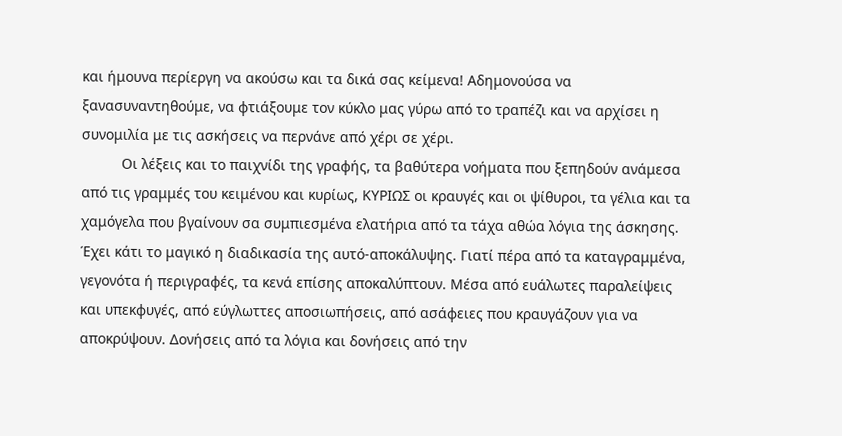και ήμουνα περίεργη να ακούσω και τα δικά σας κείμενα! Αδημονούσα να ξανασυναντηθούμε, να φτιάξουμε τον κύκλο μας γύρω από το τραπέζι και να αρχίσει η συνομιλία με τις ασκήσεις να περνάνε από χέρι σε χέρι.
          Οι λέξεις και το παιχνίδι της γραφής, τα βαθύτερα νοήματα που ξεπηδούν ανάμεσα από τις γραμμές του κειμένου και κυρίως, ΚΥΡΙΩΣ οι κραυγές και οι ψίθυροι, τα γέλια και τα χαμόγελα που βγαίνουν σα συμπιεσμένα ελατήρια από τα τάχα αθώα λόγια της άσκησης. Έχει κάτι το μαγικό η διαδικασία της αυτό-αποκάλυψης. Γιατί πέρα από τα καταγραμμένα, γεγονότα ή περιγραφές, τα κενά επίσης αποκαλύπτουν. Μέσα από ευάλωτες παραλείψεις και υπεκφυγές, από εύγλωττες αποσιωπήσεις, από ασάφειες που κραυγάζουν για να αποκρύψουν. Δονήσεις από τα λόγια και δονήσεις από την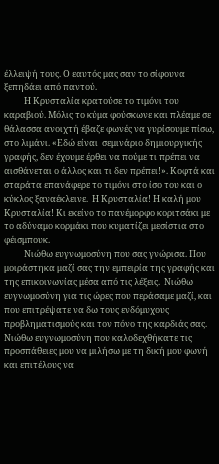έλλειψή τους. Ο εαυτός μας σαν το σίφουνα ξεπηδάει από παντού.
          Η Κρυσταλία κρατούσε το τιμόνι του καραβιού. Μόλις το κύμα φούσκωνε και πλέαμε σε θάλασσα ανοιχτή έβαζε φωνές να γυρίσουμε πίσω, στο λιμάνι. «Εδώ είναι  σεμινάριο δημιουργικής γραφής, δεν έχουμε έρθει να πούμε τι πρέπει να αισθάνεται ο άλλος και τι δεν πρέπει!». Κοφτά και σταράτα επανάφερε το τιμόνι στο ίσο του και ο κύκλος ξαναέκλεινε.  Η Κρυσταλία! Η καλή μου Κρυσταλία! Κι εκείνο το πανέμορφο κοριτσάκι με το αδύναμο κορμάκι που κυματίζει μεσίστια στο φέισμπουκ.
          Νιώθω ευγνωμοσύνη που σας γνώρισα. Που μοιράστηκα μαζί σας την εμπειρία της γραφής και της επικοινωνίας μέσα από τις λέξεις.  Νιώθω ευγνωμοσύνη για τις ώρες που περάσαμε μαζί, και που επιτρέψατε να δω τους ενδόμυχους προβληματισμούς και τον πόνο της καρδιάς σας. Νιώθω ευγνωμοσύνη που καλοδεχθήκατε τις προσπάθειες μου να μιλήσω με τη δική μου φωνή και επιτέλους να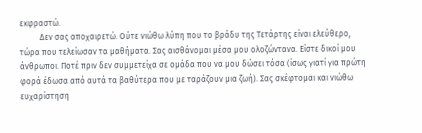εκφραστώ.
          Δεν σας αποχαιρετώ. Ούτε νιώθω λύπη που το βράδυ της Τετάρτης είναι ελεύθερο, τώρα που τελείωσαν τα μαθήματα. Σας αισθάνομαι μέσα μου ολοζώντανα. Είστε δικοί μου άνθρωποι. Ποτέ πριν δεν συμμετείχα σε ομάδα που να μου δώσει τόσα (ίσως γιατί για πρώτη φορά έδωσα από αυτά τα βαθύτερα που με ταράζουν μια ζωή). Σας σκέφτομαι και νιώθω ευχαρίστηση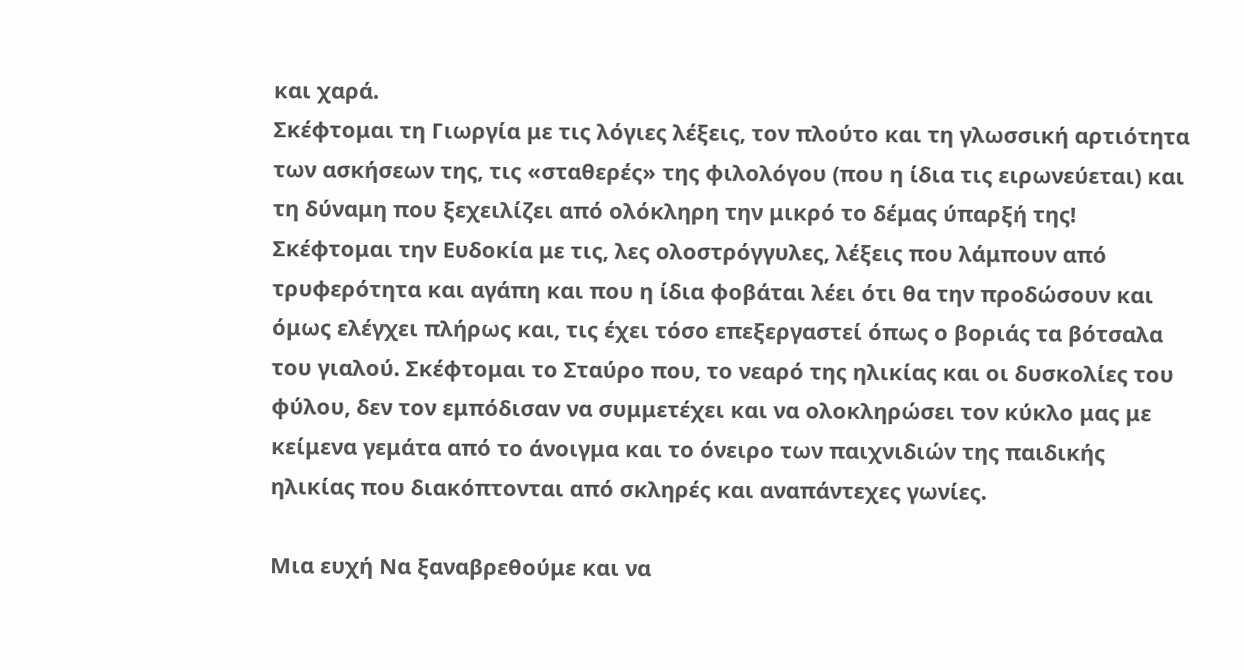και χαρά.
Σκέφτομαι τη Γιωργία με τις λόγιες λέξεις, τον πλούτο και τη γλωσσική αρτιότητα των ασκήσεων της, τις «σταθερές» της φιλολόγου (που η ίδια τις ειρωνεύεται) και τη δύναμη που ξεχειλίζει από ολόκληρη την μικρό το δέμας ύπαρξή της! Σκέφτομαι την Ευδοκία με τις, λες ολοστρόγγυλες, λέξεις που λάμπουν από τρυφερότητα και αγάπη και που η ίδια φοβάται λέει ότι θα την προδώσουν και όμως ελέγχει πλήρως και, τις έχει τόσο επεξεργαστεί όπως ο βοριάς τα βότσαλα του γιαλού. Σκέφτομαι το Σταύρο που, το νεαρό της ηλικίας και οι δυσκολίες του φύλου, δεν τον εμπόδισαν να συμμετέχει και να ολοκληρώσει τον κύκλο μας με κείμενα γεμάτα από το άνοιγμα και το όνειρο των παιχνιδιών της παιδικής ηλικίας που διακόπτονται από σκληρές και αναπάντεχες γωνίες.

Μια ευχή Να ξαναβρεθούμε και να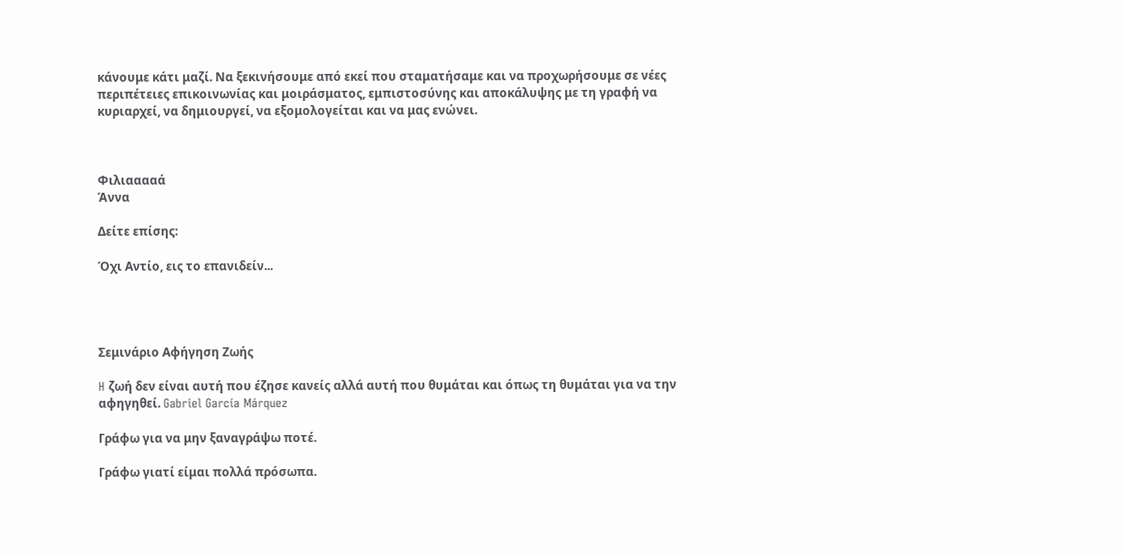κάνουμε κάτι μαζί. Να ξεκινήσουμε από εκεί που σταματήσαμε και να προχωρήσουμε σε νέες περιπέτειες επικοινωνίας και μοιράσματος, εμπιστοσύνης και αποκάλυψης με τη γραφή να κυριαρχεί, να δημιουργεί, να εξομολογείται και να μας ενώνει.



Φιλιααααά
Άννα

Δείτε επίσης:

Όχι Αντίο, εις το επανιδείν...




Σεμινάριο Αφήγηση Ζωής

H ζωή δεν είναι αυτή πoυ έζησε κανείς αλλά αυτή πoυ θυμάται και όπως τη θυμάται για να την αφηγηθεί. Gabriel García Márquez

Γράφω για να μην ξαναγράψω ποτέ.

Γράφω γιατί είμαι πολλά πρόσωπα.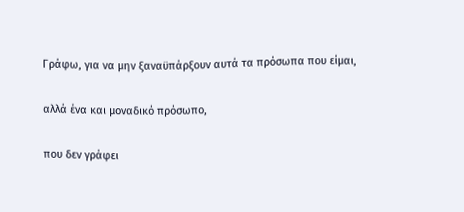Γράφω, για να μην ξαναϋπάρξουν αυτά τα πρόσωπα που είμαι,

αλλά ένα και μοναδικό πρόσωπο,

που δεν γράφει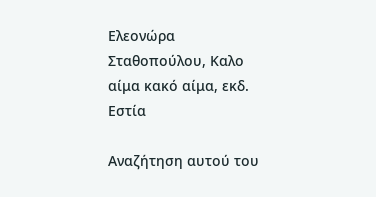Ελεονώρα Σταθοπούλου, Καλο αίμα κακό αίμα, εκδ. Eστία

Αναζήτηση αυτού του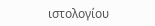ιστολογίου